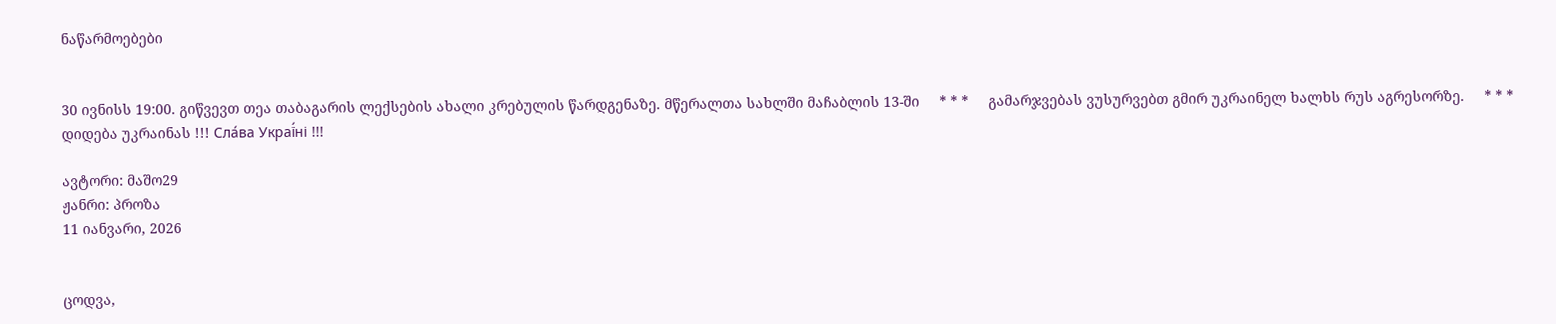ნაწარმოებები


30 ივნისს 19:00. გიწვევთ თეა თაბაგარის ლექსების ახალი კრებულის წარდგენაზე. მწერალთა სახლში მაჩაბლის 13-ში     * * *     გამარჯვებას ვუსურვებთ გმირ უკრაინელ ხალხს რუს აგრესორზე.     * * *     დიდება უკრაინას !!! Сла́ва Украї́ні !!!

ავტორი: მაშო29
ჟანრი: პროზა
11 იანვარი, 2026


ცოდვა,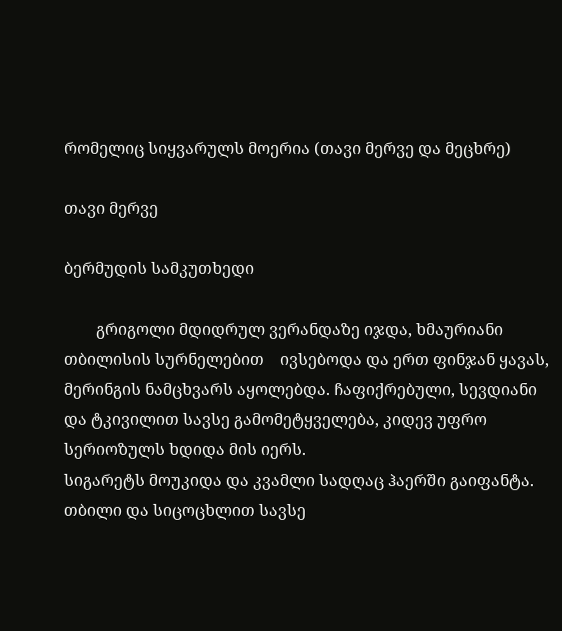რომელიც სიყვარულს მოერია (თავი მერვე და მეცხრე)

თავი მერვე

ბერმუდის სამკუთხედი

        გრიგოლი მდიდრულ ვერანდაზე იჯდა, ხმაურიანი თბილისის სურნელებით    ივსებოდა და ერთ ფინჯან ყავას, მერინგის ნამცხვარს აყოლებდა. ჩაფიქრებული, სევდიანი და ტკივილით სავსე გამომეტყველება, კიდევ უფრო სერიოზულს ხდიდა მის იერს.
სიგარეტს მოუკიდა და კვამლი სადღაც ჰაერში გაიფანტა. თბილი და სიცოცხლით სავსე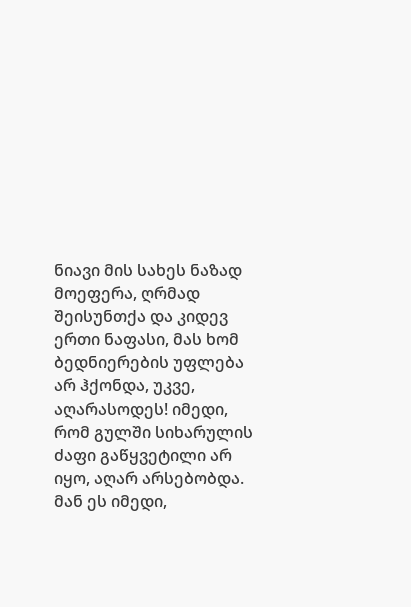ნიავი მის სახეს ნაზად მოეფერა, ღრმად შეისუნთქა და კიდევ ერთი ნაფასი, მას ხომ ბედნიერების უფლება არ ჰქონდა, უკვე, აღარასოდეს! იმედი, რომ გულში სიხარულის ძაფი გაწყვეტილი არ იყო, აღარ არსებობდა. მან ეს იმედი,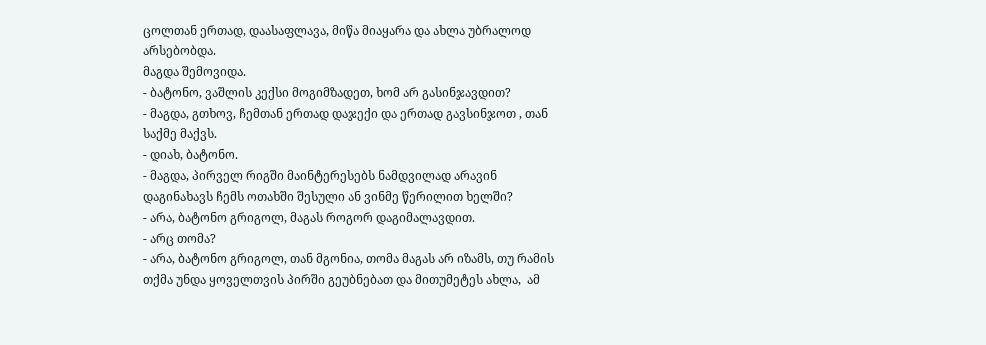ცოლთან ერთად, დაასაფლავა, მიწა მიაყარა და ახლა უბრალოდ არსებობდა.
მაგდა შემოვიდა.
- ბატონო, ვაშლის კექსი მოგიმზადეთ, ხომ არ გასინჯავდით?
- მაგდა, გთხოვ, ჩემთან ერთად დაჯექი და ერთად გავსინჯოთ , თან საქმე მაქვს.
- დიახ, ბატონო.
- მაგდა, პირველ რიგში მაინტერესებს ნამდვილად არავინ დაგინახავს ჩემს ოთახში შესული ან ვინმე წერილით ხელში?
- არა, ბატონო გრიგოლ, მაგას როგორ დაგიმალავდით.
- არც თომა?
- არა, ბატონო გრიგოლ, თან მგონია, თომა მაგას არ იზამს, თუ რამის თქმა უნდა ყოველთვის პირში გეუბნებათ და მითუმეტეს ახლა,  ამ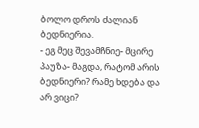ბოლო დროს ძალიან ბედნიერია.
- ეგ მეც შევამჩნიე- მცირე პაუზა- მაგდა, რატომ არის ბედნიერი? რამე ხდება და არ ვიცი?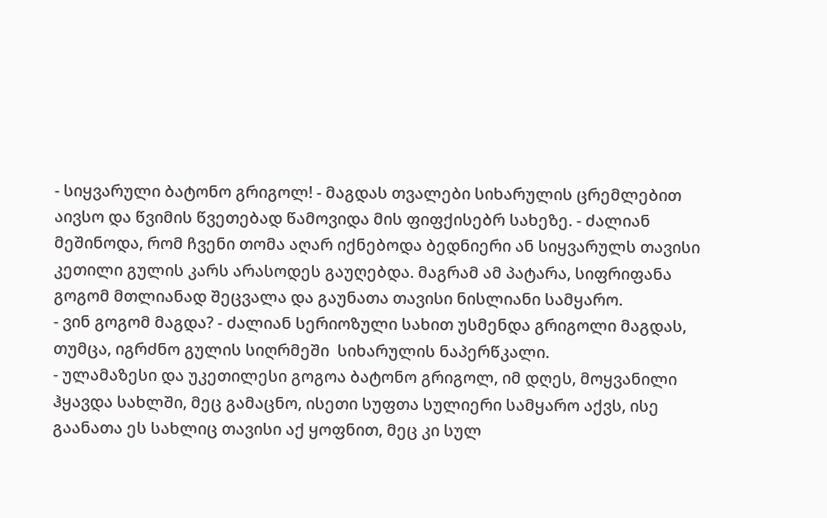- სიყვარული ბატონო გრიგოლ! - მაგდას თვალები სიხარულის ცრემლებით აივსო და წვიმის წვეთებად წამოვიდა მის ფიფქისებრ სახეზე. - ძალიან მეშინოდა, რომ ჩვენი თომა აღარ იქნებოდა ბედნიერი ან სიყვარულს თავისი კეთილი გულის კარს არასოდეს გაუღებდა. მაგრამ ამ პატარა, სიფრიფანა გოგომ მთლიანად შეცვალა და გაუნათა თავისი ნისლიანი სამყარო.
- ვინ გოგომ მაგდა? - ძალიან სერიოზული სახით უსმენდა გრიგოლი მაგდას, თუმცა, იგრძნო გულის სიღრმეში  სიხარულის ნაპერწკალი.
- ულამაზესი და უკეთილესი გოგოა ბატონო გრიგოლ, იმ დღეს, მოყვანილი ჰყავდა სახლში, მეც გამაცნო, ისეთი სუფთა სულიერი სამყარო აქვს, ისე გაანათა ეს სახლიც თავისი აქ ყოფნით, მეც კი სულ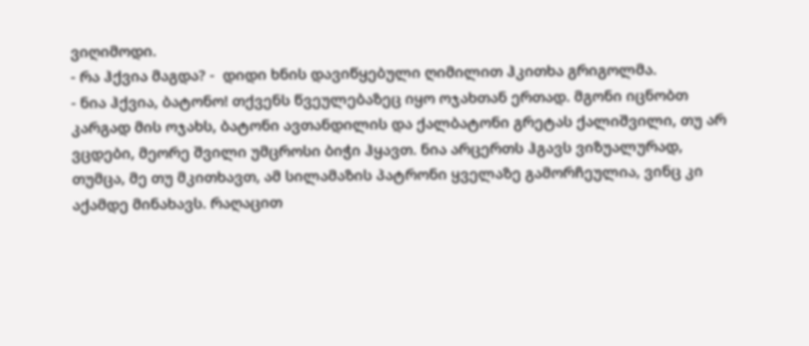ვიღიმოდი.
- რა ჰქვია მაგდა? -  დიდი ხნის დავიწყებული ღიმილით ჰკითხა გრიგოლმა.
- ნია ჰქვია, ბატონო! თქვენს წვეულებაზეც იყო ოჯახთან ერთად. მგონი იცნობთ კარგად მის ოჯახს, ბატონი ავთანდილის და ქალბატონი გრეტას ქალიშვილი, თუ არ ვცდები, მეორე შვილი უმცროსი ბიჭი ჰყავთ. ნია არცერთს ჰგავს ვიზუალურად, თუმცა, მე თუ მკითხავთ, ამ სილამაზის პატრონი ყველაზე გამორჩეულია, ვინც კი აქამდე მინახავს. რაღაცით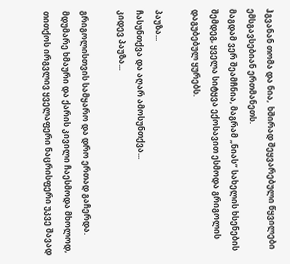ჰგვანან თომა და ნია,  ხშირად შეყვარებული წყვილები ემსგავსებიან ერთმანეთს.
მაგდამ ვერ შეამჩნია, მაგრამ „ნიას“ სახელის ხსენების შემდეგ, ყველა სიტყვა ექოსავით ესმოდა გრიგოლის დაგუბებულ ყურებს.

პაუზა...
ჩასუნთქვა და აღარ ამოსუნთქვა...
კიდევ პაუზა...

გრიგოლისთვის სამყარო და დრო ერთად გაჩერდა. მდუმარე ხმაური და ქარის კივილი ჩაესმოდა მხოლოდ, თითქოს ირგვლივ ყველაფერი ნაცრისფერი უკვე შავად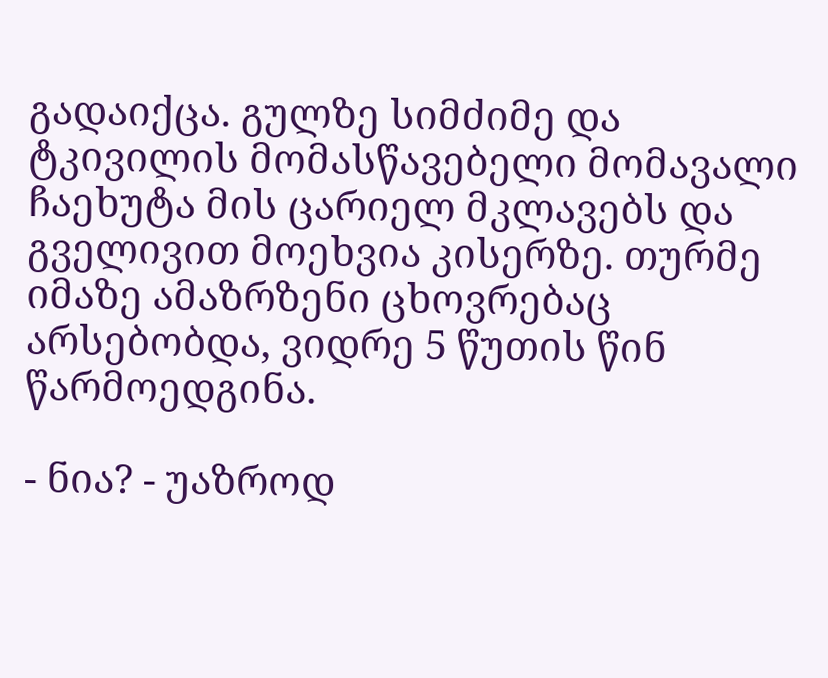გადაიქცა. გულზე სიმძიმე და ტკივილის მომასწავებელი მომავალი ჩაეხუტა მის ცარიელ მკლავებს და გველივით მოეხვია კისერზე. თურმე იმაზე ამაზრზენი ცხოვრებაც არსებობდა, ვიდრე 5 წუთის წინ წარმოედგინა.

- ნია? - უაზროდ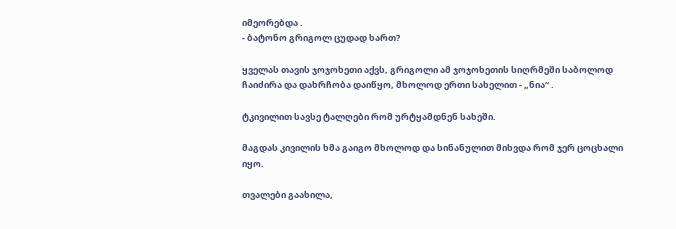იმეორებდა .
- ბატონო გრიგოლ ცუდად ხართ?

ყველას თავის ჯოჯოხეთი აქვს, გრიგოლი ამ ჯოჯოხეთის სიღრმეში საბოლოდ ჩაიძირა და დახრჩობა დაიწყო, მხოლოდ ერთი სახელით - „ნია“ .

ტკივილით სავსე ტალღები რომ ურტყამდნენ სახეში.

მაგდას კივილის ხმა გაიგო მხოლოდ და სინანულით მიხვდა რომ ჯერ ცოცხალი იყო.

თვალები გაახილა,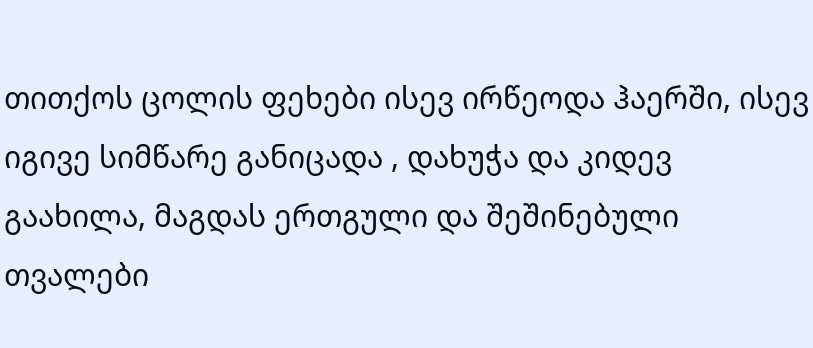თითქოს ცოლის ფეხები ისევ ირწეოდა ჰაერში, ისევ იგივე სიმწარე განიცადა , დახუჭა და კიდევ გაახილა, მაგდას ერთგული და შეშინებული თვალები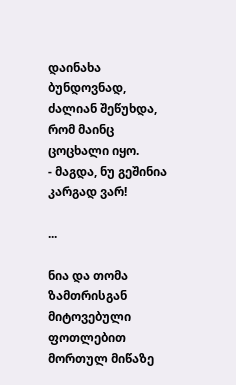დაინახა ბუნდოვნად, ძალიან შეწუხდა, რომ მაინც ცოცხალი იყო.
- მაგდა, ნუ გეშინია კარგად ვარ!

...

ნია და თომა ზამთრისგან მიტოვებული ფოთლებით მორთულ მიწაზე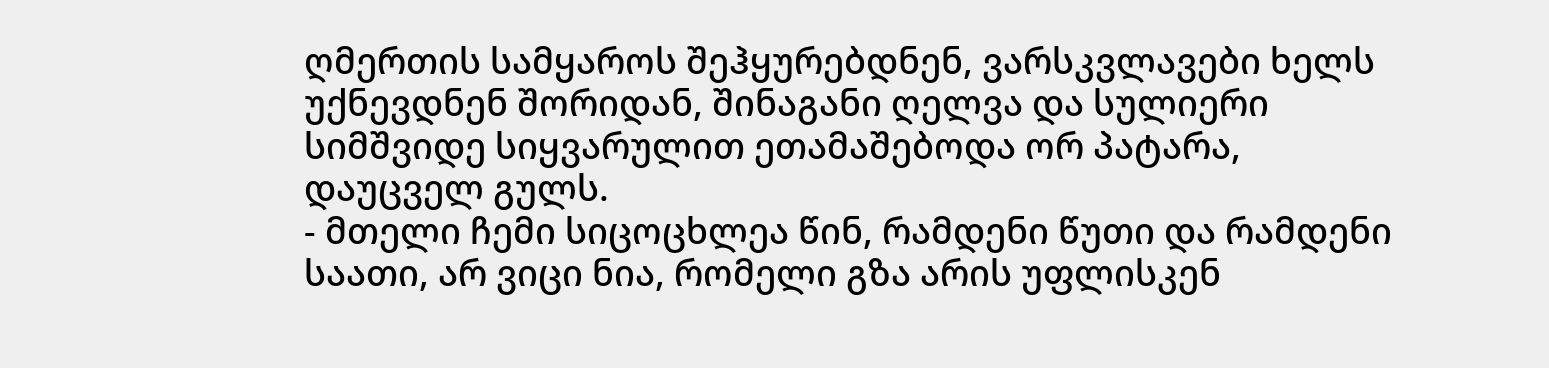ღმერთის სამყაროს შეჰყურებდნენ, ვარსკვლავები ხელს უქნევდნენ შორიდან, შინაგანი ღელვა და სულიერი სიმშვიდე სიყვარულით ეთამაშებოდა ორ პატარა, დაუცველ გულს.
- მთელი ჩემი სიცოცხლეა წინ, რამდენი წუთი და რამდენი საათი, არ ვიცი ნია, რომელი გზა არის უფლისკენ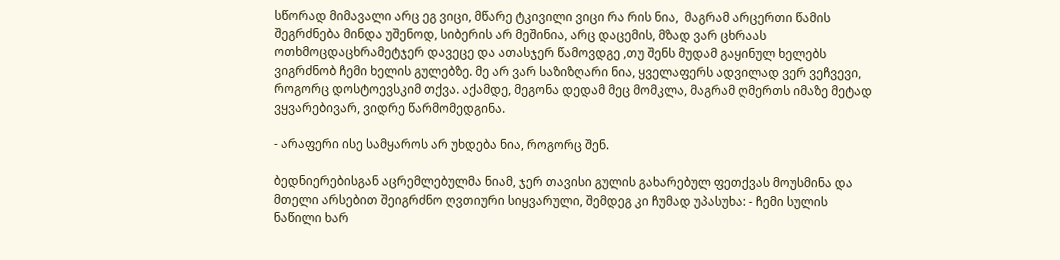სწორად მიმავალი არც ეგ ვიცი, მწარე ტკივილი ვიცი რა რის ნია,  მაგრამ არცერთი წამის შეგრძნება მინდა უშენოდ, სიბერის არ მეშინია, არც დაცემის, მზად ვარ ცხრაას ოთხმოცდაცხრამეტჯერ დავეცე და ათასჯერ წამოვდგე ,თუ შენს მუდამ გაყინულ ხელებს ვიგრძნობ ჩემი ხელის გულებზე. მე არ ვარ საზიზღარი ნია, ყველაფერს ადვილად ვერ ვეჩვევი, როგორც დოსტოევსკიმ თქვა. აქამდე, მეგონა დედამ მეც მომკლა, მაგრამ ღმერთს იმაზე მეტად ვყვარებივარ, ვიდრე წარმომედგინა.

- არაფერი ისე სამყაროს არ უხდება ნია, როგორც შენ.

ბედნიერებისგან აცრემლებულმა ნიამ, ჯერ თავისი გულის გახარებულ ფეთქვას მოუსმინა და მთელი არსებით შეიგრძნო ღვთიური სიყვარული, შემდეგ კი ჩუმად უპასუხა: - ჩემი სულის ნაწილი ხარ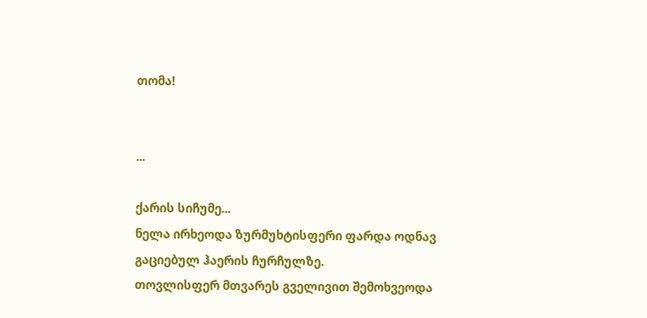თომა!


...

ქარის სიჩუმე...
ნელა ირხეოდა ზურმუხტისფერი ფარდა ოდნავ გაციებულ ჰაერის ჩურჩულზე.
თოვლისფერ მთვარეს გველივით შემოხვეოდა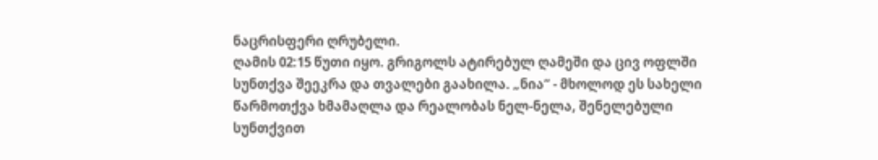ნაცრისფერი ღრუბელი.
ღამის 02:15 წუთი იყო. გრიგოლს ატირებულ ღამეში და ცივ ოფლში სუნთქვა შეეკრა და თვალები გაახილა. „ნია“ - მხოლოდ ეს სახელი წარმოთქვა ხმამაღლა და რეალობას ნელ-ნელა, შენელებული სუნთქვით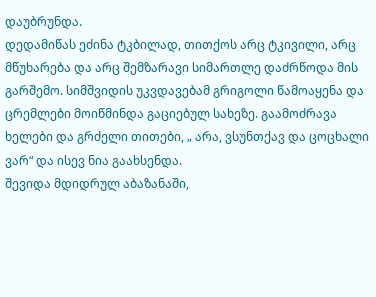დაუბრუნდა.
დედამიწას ეძინა ტკბილად, თითქოს არც ტკივილი, არც მწუხარება და არც შემზარავი სიმართლე დაძრწოდა მის გარშემო. სიმშვიდის უკვდავებამ გრიგოლი წამოაყენა და ცრემლები მოიწმინდა გაციებულ სახეზე. გაამოძრავა ხელები და გრძელი თითები, „ არა, ვსუნთქავ და ცოცხალი ვარ“ და ისევ ნია გაახსენდა.
შევიდა მდიდრულ აბაზანაში,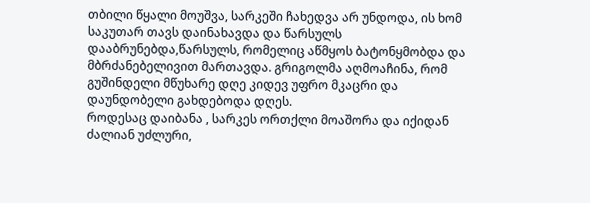თბილი წყალი მოუშვა, სარკეში ჩახედვა არ უნდოდა, ის ხომ საკუთარ თავს დაინახავდა და წარსულს დააბრუნებდა,წარსულს, რომელიც აწმყოს ბატონყმობდა და მბრძანებელივით მართავდა. გრიგოლმა აღმოაჩინა, რომ გუშინდელი მწუხარე დღე კიდევ უფრო მკაცრი და დაუნდობელი გახდებოდა დღეს.
როდესაც დაიბანა , სარკეს ორთქლი მოაშორა და იქიდან ძალიან უძლური,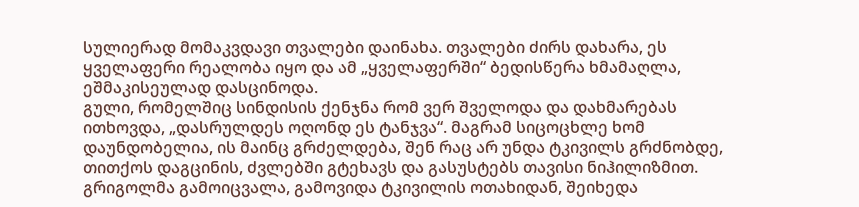სულიერად მომაკვდავი თვალები დაინახა. თვალები ძირს დახარა, ეს ყველაფერი რეალობა იყო და ამ „ყველაფერში“ ბედისწერა ხმამაღლა, ეშმაკისეულად დასცინოდა.
გული, რომელშიც სინდისის ქენჯნა რომ ვერ შველოდა და დახმარებას ითხოვდა, „დასრულდეს ოღონდ ეს ტანჯვა“. მაგრამ სიცოცხლე ხომ დაუნდობელია, ის მაინც გრძელდება, შენ რაც არ უნდა ტკივილს გრძნობდე, თითქოს დაგცინის, ძვლებში გტეხავს და გასუსტებს თავისი ნიჰილიზმით.
გრიგოლმა გამოიცვალა, გამოვიდა ტკივილის ოთახიდან, შეიხედა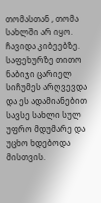თომასთან , თომა სახლში არ იყო.
ჩავიდა კიბეებზე. საფეხურზე თითო ნაბიჯი ცარიელ სიჩუმეს არღვევდა და ეს ადამიანებით სავსე სახლი სულ უფრო მდუმარე და უცხო ხდებოდა მისთვის.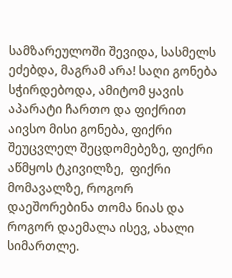სამზარეულოში შევიდა, სასმელს ეძებდა, მაგრამ არა! საღი გონება სჭირდებოდა, ამიტომ ყავის აპარატი ჩართო და ფიქრით აივსო მისი გონება, ფიქრი შეუცვლელ შეცდომებეზე, ფიქრი აწმყოს ტკივილზე,  ფიქრი მომავალზე, როგორ დაეშორებინა თომა ნიას და როგორ დაემალა ისევ, ახალი სიმართლე.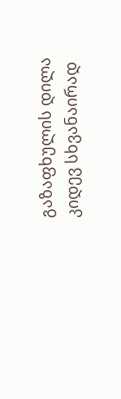გაზაფხულის დილა კიდევ სხვანაირად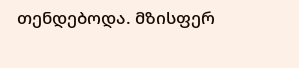თენდებოდა. მზისფერ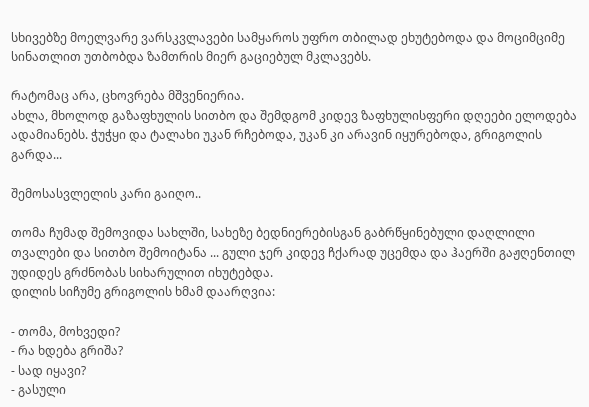სხივებზე მოელვარე ვარსკვლავები სამყაროს უფრო თბილად ეხუტებოდა და მოციმციმე სინათლით უთბობდა ზამთრის მიერ გაციებულ მკლავებს.

რატომაც არა, ცხოვრება მშვენიერია.
ახლა, მხოლოდ გაზაფხულის სითბო და შემდგომ კიდევ ზაფხულისფერი დღეები ელოდება ადამიანებს. ჭუჭყი და ტალახი უკან რჩებოდა, უკან კი არავინ იყურებოდა, გრიგოლის გარდა...

შემოსასვლელის კარი გაიღო..

თომა ჩუმად შემოვიდა სახლში, სახეზე ბედნიერებისგან გაბრწყინებული დაღლილი თვალები და სითბო შემოიტანა ... გული ჯერ კიდევ ჩქარად უცემდა და ჰაერში გაჟღენთილ უდიდეს გრძნობას სიხარულით იხუტებდა.
დილის სიჩუმე გრიგოლის ხმამ დაარღვია:

- თომა, მოხვედი?
- რა ხდება გრიშა?
- სად იყავი?
- გასული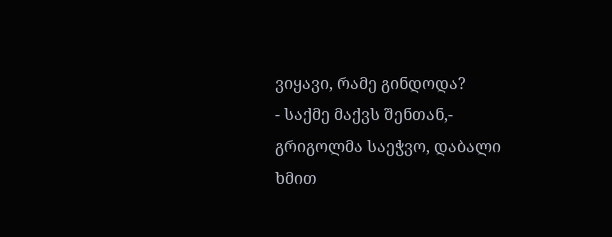ვიყავი, რამე გინდოდა?
- საქმე მაქვს შენთან,- გრიგოლმა საეჭვო, დაბალი ხმით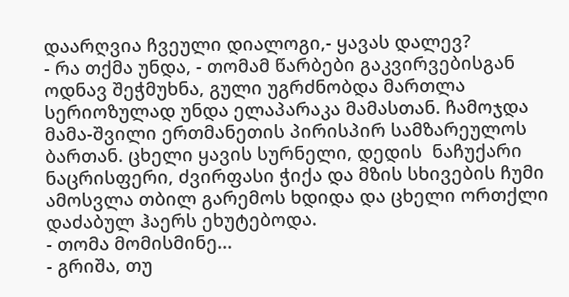დაარღვია ჩვეული დიალოგი,- ყავას დალევ?
- რა თქმა უნდა, - თომამ წარბები გაკვირვებისგან ოდნავ შეჭმუხნა, გული უგრძნობდა მართლა სერიოზულად უნდა ელაპარაკა მამასთან. ჩამოჯდა მამა-შვილი ერთმანეთის პირისპირ სამზარეულოს ბართან. ცხელი ყავის სურნელი, დედის  ნაჩუქარი ნაცრისფერი, ძვირფასი ჭიქა და მზის სხივების ჩუმი ამოსვლა თბილ გარემოს ხდიდა და ცხელი ორთქლი დაძაბულ ჰაერს ეხუტებოდა.
- თომა მომისმინე...
- გრიშა, თუ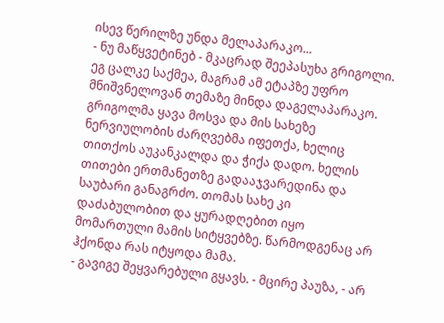ისევ წერილზე უნდა მელაპარაკო...
- ნუ მაწყვეტინებ - მკაცრად შეეპასუხა გრიგოლი. ეგ ცალკე საქმეა, მაგრამ ამ ეტაპზე უფრო მნიშვნელოვან თემაზე მინდა დაგელაპარაკო. გრიგოლმა ყავა მოსვა და მის სახეზე ნერვიულობის ძარღვებმა იფეთქა, ხელიც თითქოს აუკანკალდა და ჭიქა დადო. ხელის თითები ერთმანეთზე გადააჯვარედინა და საუბარი განაგრძო. თომას სახე კი დაძაბულობით და ყურადღებით იყო მომართული მამის სიტყვებზე. წარმოდგენაც არ ჰქონდა რას იტყოდა მამა.
- გავიგე შეყვარებული გყავს. - მცირე პაუზა, - არ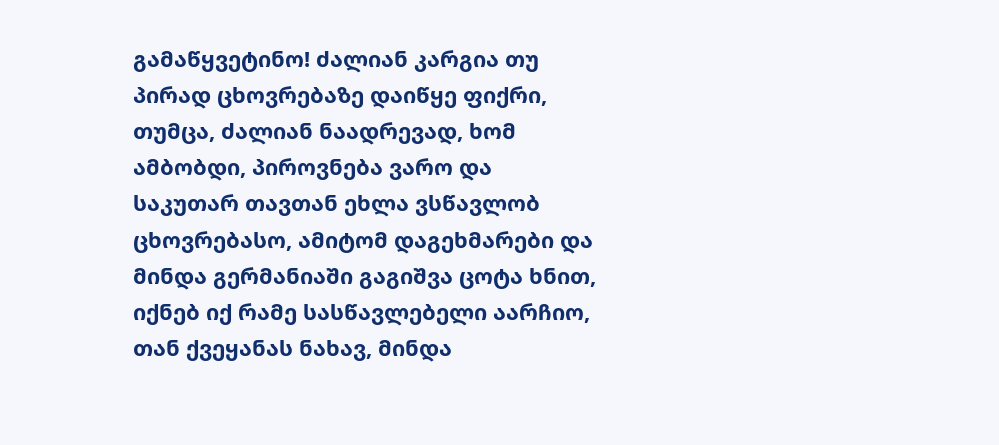გამაწყვეტინო! ძალიან კარგია თუ პირად ცხოვრებაზე დაიწყე ფიქრი, თუმცა, ძალიან ნაადრევად, ხომ ამბობდი, პიროვნება ვარო და საკუთარ თავთან ეხლა ვსწავლობ ცხოვრებასო, ამიტომ დაგეხმარები და მინდა გერმანიაში გაგიშვა ცოტა ხნით, იქნებ იქ რამე სასწავლებელი აარჩიო, თან ქვეყანას ნახავ, მინდა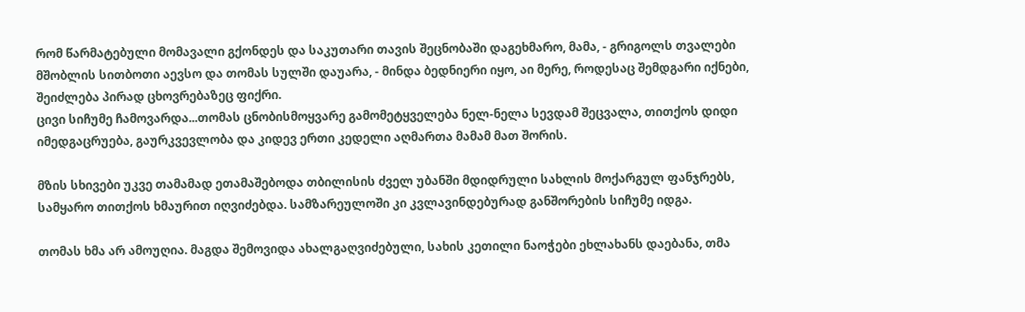რომ წარმატებული მომავალი გქონდეს და საკუთარი თავის შეცნობაში დაგეხმარო, მამა, - გრიგოლს თვალები მშობლის სითბოთი აევსო და თომას სულში დაუარა, - მინდა ბედნიერი იყო, აი მერე, როდესაც შემდგარი იქნები, შეიძლება პირად ცხოვრებაზეც ფიქრი.
ცივი სიჩუმე ჩამოვარდა...თომას ცნობისმოყვარე გამომეტყველება ნელ-ნელა სევდამ შეცვალა, თითქოს დიდი იმედგაცრუება, გაურკვევლობა და კიდევ ერთი კედელი აღმართა მამამ მათ შორის.

მზის სხივები უკვე თამამად ეთამაშებოდა თბილისის ძველ უბანში მდიდრული სახლის მოქარგულ ფანჯრებს, სამყარო თითქოს ხმაურით იღვიძებდა. სამზარეულოში კი კვლავინდებურად განშორების სიჩუმე იდგა.

თომას ხმა არ ამოუღია. მაგდა შემოვიდა ახალგაღვიძებული, სახის კეთილი ნაოჭები ეხლახანს დაებანა, თმა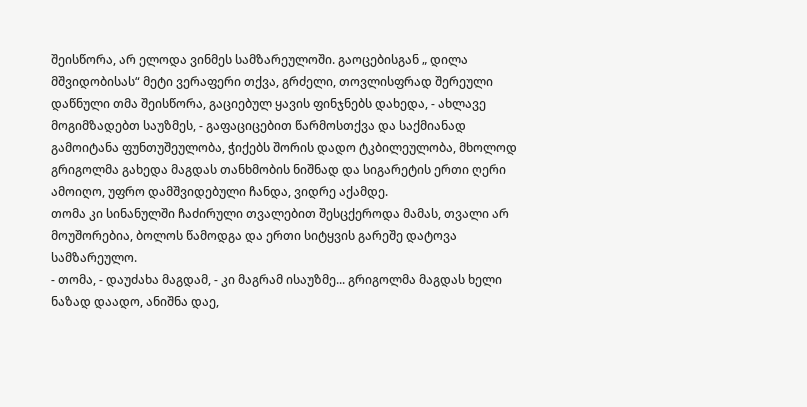შეისწორა, არ ელოდა ვინმეს სამზარეულოში. გაოცებისგან „ დილა მშვიდობისას“ მეტი ვერაფერი თქვა, გრძელი, თოვლისფრად შერეული დაწნული თმა შეისწორა, გაციებულ ყავის ფინჯნებს დახედა, - ახლავე მოგიმზადებთ საუზმეს, - გაფაციცებით წარმოსთქვა და საქმიანად გამოიტანა ფუნთუშეულობა, ჭიქებს შორის დადო ტკბილეულობა, მხოლოდ გრიგოლმა გახედა მაგდას თანხმობის ნიშნად და სიგარეტის ერთი ღერი ამოიღო, უფრო დამშვიდებული ჩანდა, ვიდრე აქამდე.
თომა კი სინანულში ჩაძირული თვალებით შესცქეროდა მამას, თვალი არ მოუშორებია, ბოლოს წამოდგა და ერთი სიტყვის გარეშე დატოვა სამზარეულო.
- თომა, - დაუძახა მაგდამ, - კი მაგრამ ისაუზმე... გრიგოლმა მაგდას ხელი ნაზად დაადო, ანიშნა დაე,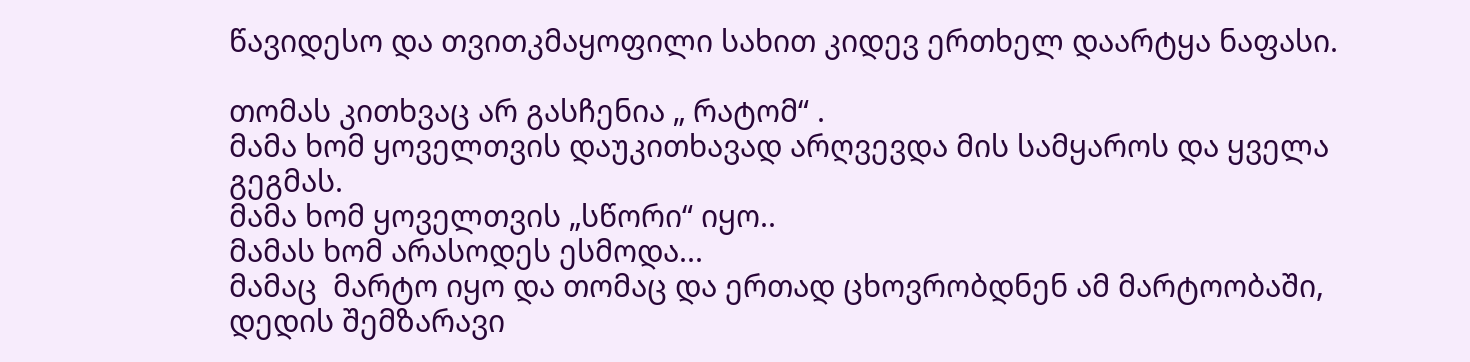წავიდესო და თვითკმაყოფილი სახით კიდევ ერთხელ დაარტყა ნაფასი.

თომას კითხვაც არ გასჩენია „ რატომ“ .
მამა ხომ ყოველთვის დაუკითხავად არღვევდა მის სამყაროს და ყველა გეგმას.
მამა ხომ ყოველთვის „სწორი“ იყო..
მამას ხომ არასოდეს ესმოდა...
მამაც  მარტო იყო და თომაც და ერთად ცხოვრობდნენ ამ მარტოობაში, დედის შემზარავი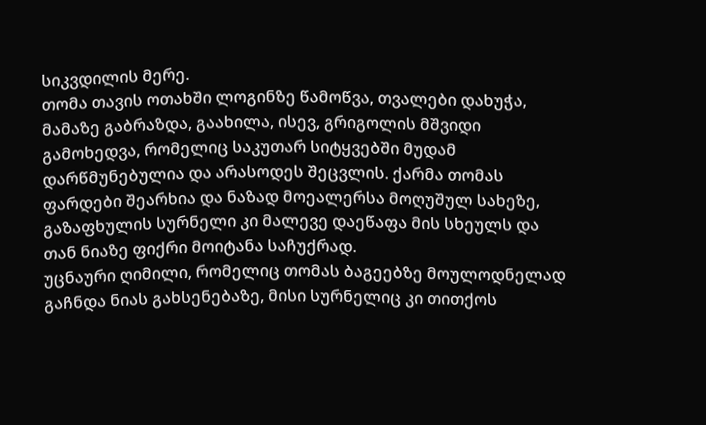სიკვდილის მერე.
თომა თავის ოთახში ლოგინზე წამოწვა, თვალები დახუჭა, მამაზე გაბრაზდა, გაახილა, ისევ, გრიგოლის მშვიდი გამოხედვა, რომელიც საკუთარ სიტყვებში მუდამ დარწმუნებულია და არასოდეს შეცვლის. ქარმა თომას ფარდები შეარხია და ნაზად მოეალერსა მოღუშულ სახეზე, გაზაფხულის სურნელი კი მალევე დაეწაფა მის სხეულს და თან ნიაზე ფიქრი მოიტანა საჩუქრად.
უცნაური ღიმილი, რომელიც თომას ბაგეებზე მოულოდნელად გაჩნდა ნიას გახსენებაზე, მისი სურნელიც კი თითქოს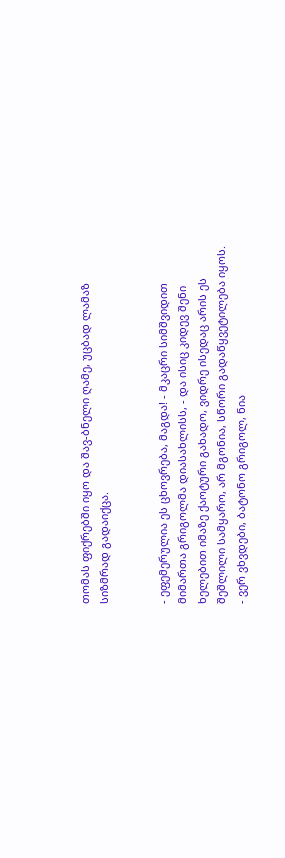თომას ფიქრებში იყო და შავ-ბნელი ღამე, უცბად ლამაზ სიზმრად გადაიქცა.


- ეფემერულია ეს ცხოვრება, მაგდა! - მკაცრი სიმშვიდით მიმართა გრიგოლმა დიასახლისს, - და ისიც კიდევ შენი ხელებით იმაზე ქაოტური გახადო, ვიდრე ისედაც არის ეს შეშლილი სამყარო, არ მგონია, სწორი გადაწყვეტილება იყოს.
- ვერ ვხვდები, ბატონო გრიგოლ, ნია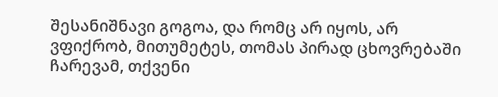შესანიშნავი გოგოა, და რომც არ იყოს, არ ვფიქრობ, მითუმეტეს, თომას პირად ცხოვრებაში ჩარევამ, თქვენი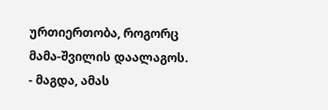ურთიერთობა, როგორც მამა-შვილის დაალაგოს.
- მაგდა, ამას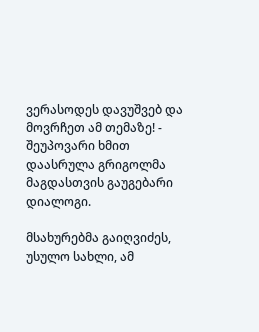ვერასოდეს დავუშვებ და მოვრჩეთ ამ თემაზე! - შეუპოვარი ხმით დაასრულა გრიგოლმა მაგდასთვის გაუგებარი დიალოგი.

მსახურებმა გაიღვიძეს, უსულო სახლი, ამ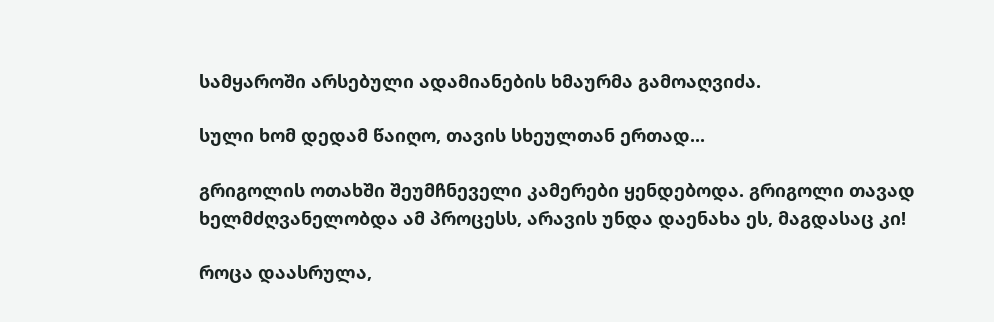სამყაროში არსებული ადამიანების ხმაურმა გამოაღვიძა.

სული ხომ დედამ წაიღო, თავის სხეულთან ერთად...

გრიგოლის ოთახში შეუმჩნეველი კამერები ყენდებოდა. გრიგოლი თავად ხელმძღვანელობდა ამ პროცესს, არავის უნდა დაენახა ეს, მაგდასაც კი!

როცა დაასრულა,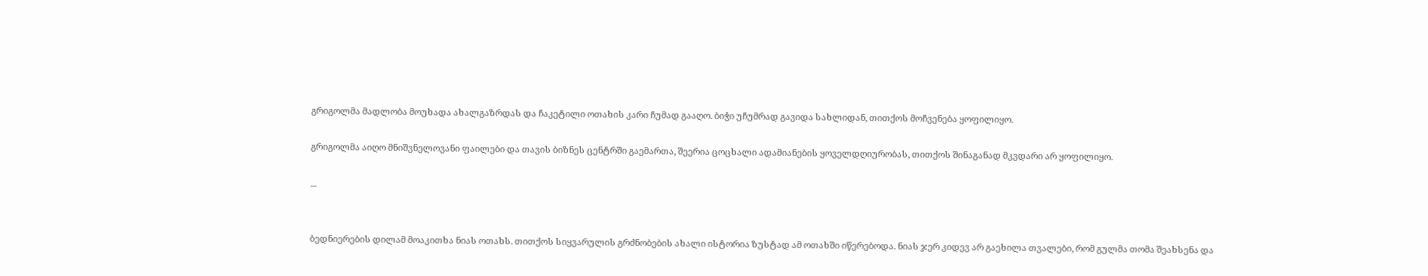გრიგოლმა მადლობა მოუხადა ახალგაზრდას და ჩაკეტილი ოთახის კარი ჩუმად გააღო. ბიჭი უჩუმრად გავიდა სახლიდან, თითქოს მოჩვენება ყოფილიყო.

გრიგოლმა აიღო მნიშვნელოვანი ფაილები და თავის ბიზნეს ცენტრში გაემართა, შეერია ცოცხალი ადამიანების ყოველდღიურობას, თითქოს შინაგანად მკვდარი არ ყოფილიყო.

...


ბედნიერების დილამ მოაკითხა ნიას ოთახს. თითქოს სიყვარულის გრძნობების ახალი ისტორია ზუსტად ამ ოთახში იწერებოდა. ნიას ჯერ კიდევ არ გაეხილა თვალები, რომ გულმა თომა შეახსენა და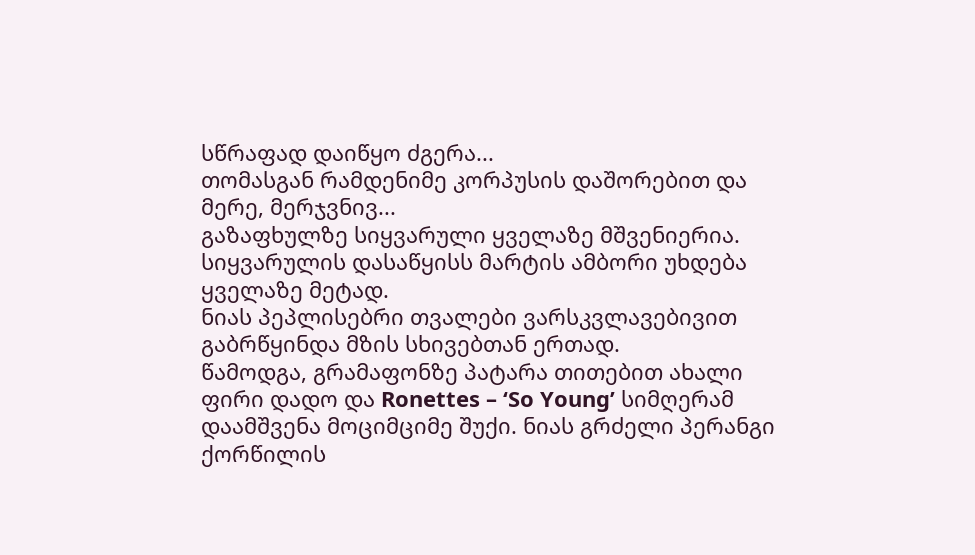სწრაფად დაიწყო ძგერა...
თომასგან რამდენიმე კორპუსის დაშორებით და მერე, მერჯვნივ...
გაზაფხულზე სიყვარული ყველაზე მშვენიერია.
სიყვარულის დასაწყისს მარტის ამბორი უხდება ყველაზე მეტად.
ნიას პეპლისებრი თვალები ვარსკვლავებივით გაბრწყინდა მზის სხივებთან ერთად.
წამოდგა, გრამაფონზე პატარა თითებით ახალი ფირი დადო და Ronettes – ‘So Young’ სიმღერამ დაამშვენა მოციმციმე შუქი. ნიას გრძელი პერანგი ქორწილის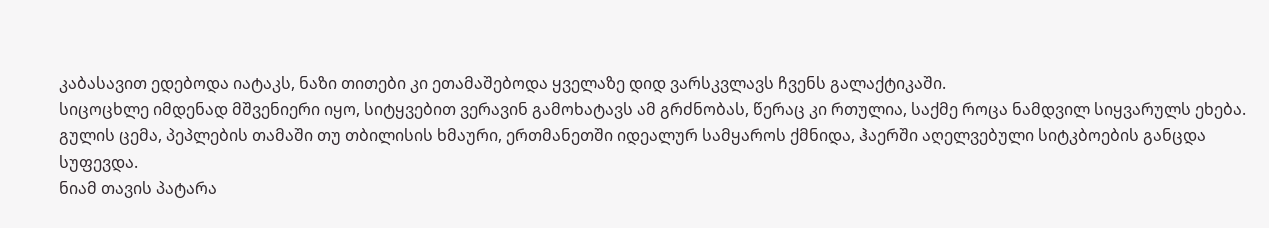კაბასავით ედებოდა იატაკს, ნაზი თითები კი ეთამაშებოდა ყველაზე დიდ ვარსკვლავს ჩვენს გალაქტიკაში.
სიცოცხლე იმდენად მშვენიერი იყო, სიტყვებით ვერავინ გამოხატავს ამ გრძნობას, წერაც კი რთულია, საქმე როცა ნამდვილ სიყვარულს ეხება. გულის ცემა, პეპლების თამაში თუ თბილისის ხმაური, ერთმანეთში იდეალურ სამყაროს ქმნიდა, ჰაერში აღელვებული სიტკბოების განცდა სუფევდა.
ნიამ თავის პატარა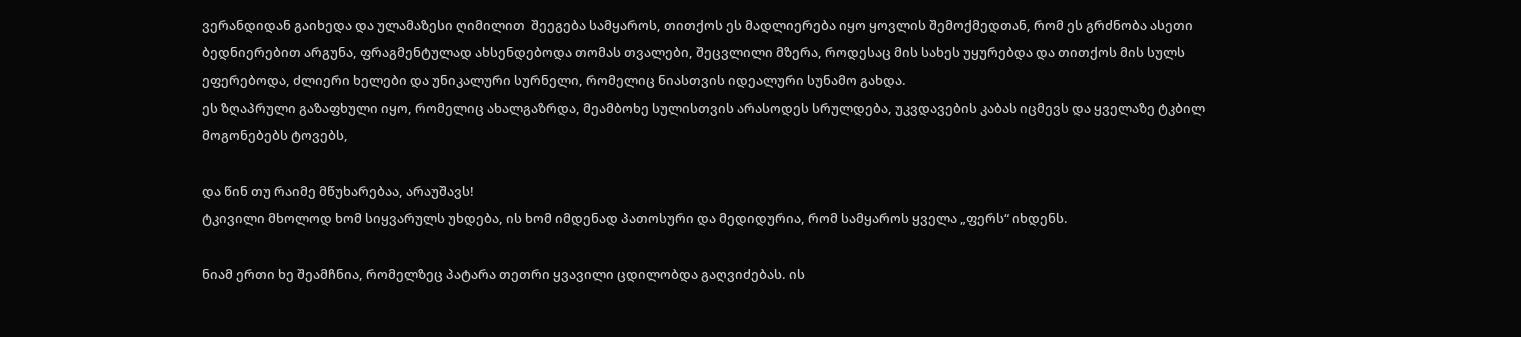ვერანდიდან გაიხედა და ულამაზესი ღიმილით  შეეგება სამყაროს, თითქოს ეს მადლიერება იყო ყოვლის შემოქმედთან, რომ ეს გრძნობა ასეთი ბედნიერებით არგუნა, ფრაგმენტულად ახსენდებოდა თომას თვალები, შეცვლილი მზერა, როდესაც მის სახეს უყურებდა და თითქოს მის სულს ეფერებოდა, ძლიერი ხელები და უნიკალური სურნელი, რომელიც ნიასთვის იდეალური სუნამო გახდა.
ეს ზღაპრული გაზაფხული იყო, რომელიც ახალგაზრდა, მეამბოხე სულისთვის არასოდეს სრულდება, უკვდავების კაბას იცმევს და ყველაზე ტკბილ მოგონებებს ტოვებს,

და წინ თუ რაიმე მწუხარებაა, არაუშავს!
ტკივილი მხოლოდ ხომ სიყვარულს უხდება, ის ხომ იმდენად პათოსური და მედიდურია, რომ სამყაროს ყველა „ფერს“ იხდენს.

ნიამ ერთი ხე შეამჩნია, რომელზეც პატარა თეთრი ყვავილი ცდილობდა გაღვიძებას. ის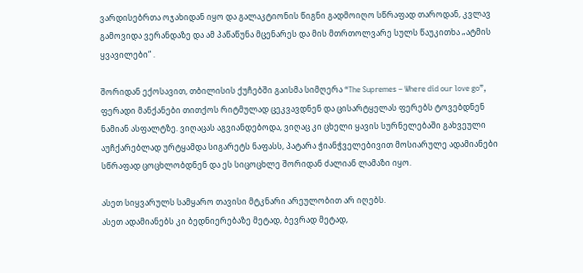ვარდისებრთა ოჯახიდან იყო და გალაკტიონის წიგნი გადმოიღო სწრაფად თაროდან, კვლავ გამოვიდა ვერანდაზე და ამ პაწაწუნა მცენარეს და მის მთრთოლვარე სულს წაუკითხა „ატმის ყვავილები“ .

შორიდან ექოსავით, თბილისის ქუჩებში გაისმა სიმღერა “The Supremes – Where did our love go”, ფერადი მანქანები თითქოს რიტმულად ცეკვავდნენ და ცისარტყელას ფერებს ტოვებდნენ  ნამიან ასფალტზე. ვიღაცას აგვიანდებოდა, ვიღაც კი ცხელი ყავის სურნელებაში გახვეული აუჩქარებლად ურტყამდა სიგარეტს ნაფასს, პატარა ჭიანჭველებივით მოსიარულე ადამიანები სწრაფად ცოცხლობდნენ და ეს სიცოცხლე შორიდან ძალიან ლამაზი იყო.

ასეთ სიყვარულს სამყარო თავისი მტკნარი არეულობით არ იღებს.
ასეთ ადამიანებს კი ბედნიერებაზე მეტად, ბევრად მეტად,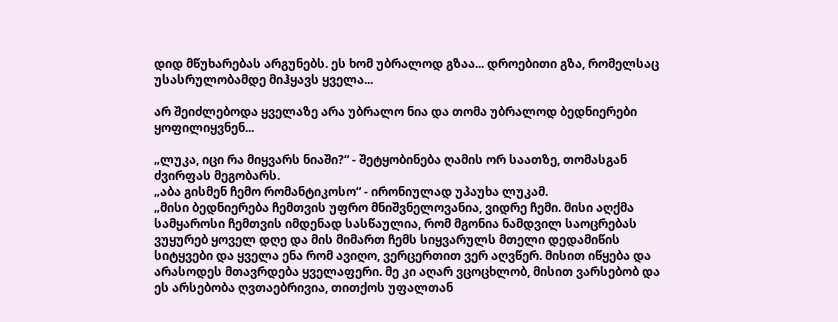დიდ მწუხარებას არგუნებს. ეს ხომ უბრალოდ გზაა... დროებითი გზა, რომელსაც უსასრულობამდე მიჰყავს ყველა...

არ შეიძლებოდა ყველაზე არა უბრალო ნია და თომა უბრალოდ ბედნიერები ყოფილიყვნენ...

„ლუკა, იცი რა მიყვარს ნიაში?“ - შეტყობინება ღამის ორ საათზე, თომასგან ძვირფას მეგობარს.
„აბა გისმენ ჩემო რომანტიკოსო“ - ირონიულად უპაუხა ლუკამ.
„მისი ბედნიერება ჩემთვის უფრო მნიშვნელოვანია, ვიდრე ჩემი. მისი აღქმა სამყაროსი ჩემთვის იმდენად სასწაულია, რომ მგონია ნამდვილ საოცრებას ვუყურებ ყოველ დღე და მის მიმართ ჩემს სიყვარულს მთელი დედამიწის სიტყვები და ყველა ენა რომ ავიღო, ვერცერთით ვერ აღვწერ. მისით იწყება და არასოდეს მთავრდება ყველაფერი. მე კი აღარ ვცოცხლობ, მისით ვარსებობ და ეს არსებობა ღვთაებრივია, თითქოს უფალთან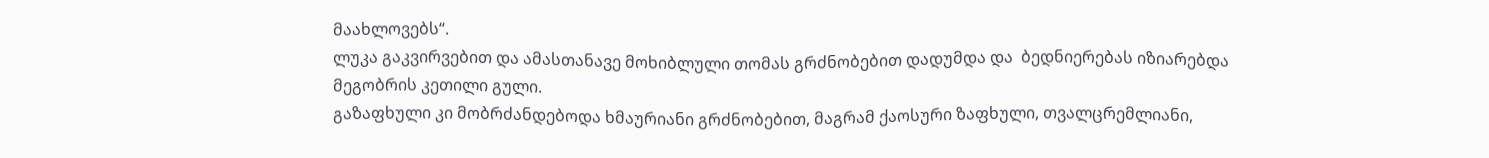მაახლოვებს“.
ლუკა გაკვირვებით და ამასთანავე მოხიბლული თომას გრძნობებით დადუმდა და  ბედნიერებას იზიარებდა მეგობრის კეთილი გული.
გაზაფხული კი მობრძანდებოდა ხმაურიანი გრძნობებით, მაგრამ ქაოსური ზაფხული, თვალცრემლიანი,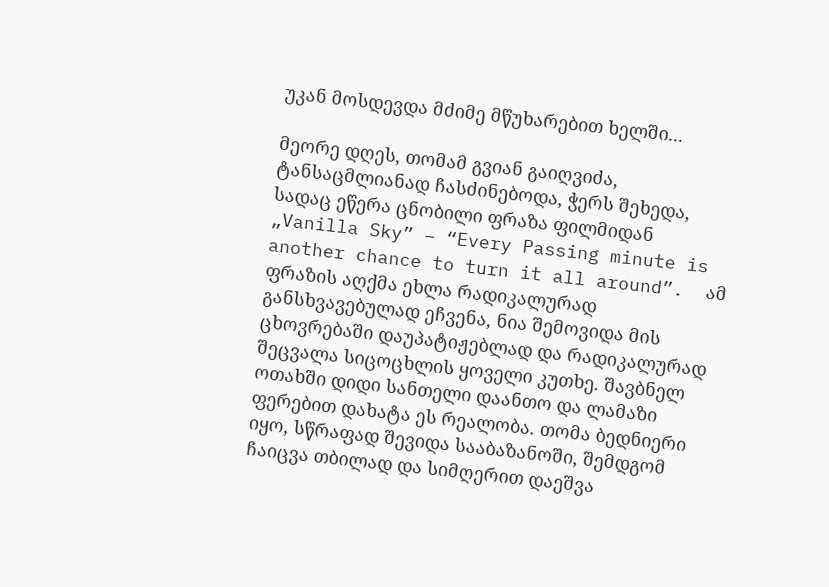უკან მოსდევდა მძიმე მწუხარებით ხელში...

მეორე დღეს, თომამ გვიან გაიღვიძა, ტანსაცმლიანად ჩასძინებოდა, ჭერს შეხედა, სადაც ეწერა ცნობილი ფრაზა ფილმიდან „Vanilla Sky” – “Every Passing minute is another chance to turn it all around”.  ამ ფრაზის აღქმა ეხლა რადიკალურად განსხვავებულად ეჩვენა, ნია შემოვიდა მის ცხოვრებაში დაუპატიჟებლად და რადიკალურად შეცვალა სიცოცხლის ყოველი კუთხე. შავბნელ ოთახში დიდი სანთელი დაანთო და ლამაზი ფერებით დახატა ეს რეალობა. თომა ბედნიერი იყო, სწრაფად შევიდა სააბაზანოში, შემდგომ ჩაიცვა თბილად და სიმღერით დაეშვა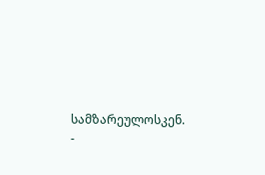სამზარეულოსკენ.
-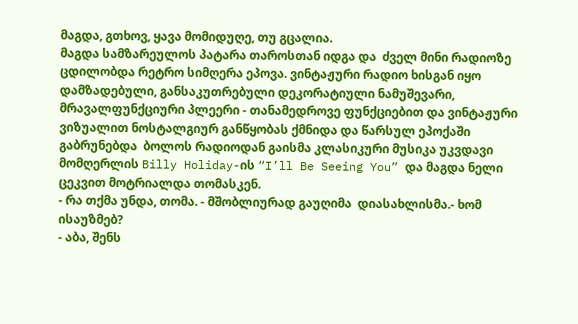მაგდა, გთხოვ, ყავა მომიდუღე, თუ გცალია.
მაგდა სამზარეულოს პატარა თაროსთან იდგა და  ძველ მინი რადიოზე ცდილობდა რეტრო სიმღერა ეპოვა. ვინტაჟური რადიო ხისგან იყო დამზადებული, განსაკუთრებული დეკორატიული ნამუშევარი,  მრავალფუნქციური პლეერი - თანამედროვე ფუნქციებით და ვინტაჟური ვიზუალით ნოსტალგიურ განწყობას ქმნიდა და წარსულ ეპოქაში გაბრუნებდა  ბოლოს რადიოდან გაისმა კლასიკური მუსიკა უკვდავი მომღერლის Billy Holiday-ის “I’ll Be Seeing You” და მაგდა ნელი ცეკვით მოტრიალდა თომასკენ.
- რა თქმა უნდა, თომა. - მშობლიურად გაუღიმა  დიასახლისმა.- ხომ ისაუზმებ?
- აბა, შენს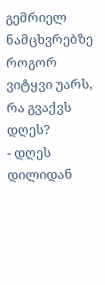გემრიელ ნამცხვრებზე როგორ ვიტყვი უარს, რა გვაქვს დღეს?
- დღეს დილიდან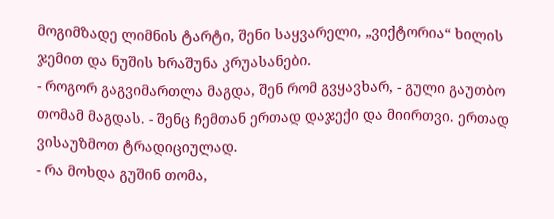მოგიმზადე ლიმნის ტარტი, შენი საყვარელი, „ვიქტორია“ ხილის ჯემით და ნუშის ხრაშუნა კრუასანები.
- როგორ გაგვიმართლა მაგდა, შენ რომ გვყავხარ, - გული გაუთბო თომამ მაგდას. - შენც ჩემთან ერთად დაჯექი და მიირთვი. ერთად ვისაუზმოთ ტრადიციულად.
- რა მოხდა გუშინ თომა,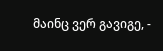მაინც ვერ გავიგე, -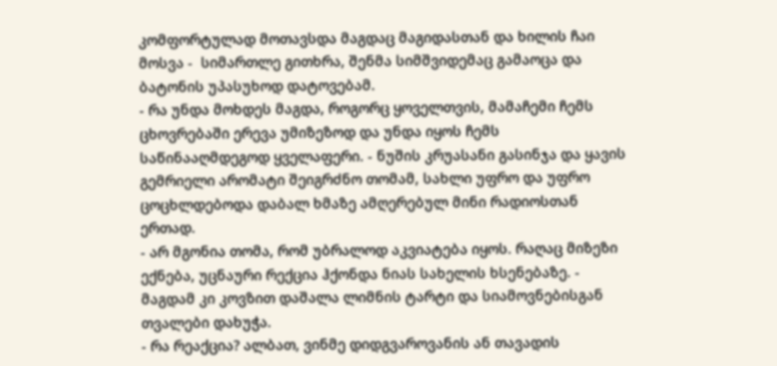კომფორტულად მოთავსდა მაგდაც მაგიდასთან და ხილის ჩაი მოსვა -  სიმართლე გითხრა, შენმა სიმშვიდემაც გამაოცა და ბატონის უპასუხოდ დატოვებამ.
- რა უნდა მოხდეს მაგდა, როგორც ყოველთვის, მამაჩემი ჩემს ცხოვრებაში ერევა უმიზეზოდ და უნდა იყოს ჩემს საწინააღმდეგოდ ყველაფერი. - ნუშის კრუასანი გასინჯა და ყავის გემრიელი არომატი შეიგრძნო თომამ, სახლი უფრო და უფრო ცოცხლდებოდა დაბალ ხმაზე ამღერებულ მინი რადიოსთან ერთად.
- არ მგონია თომა, რომ უბრალოდ აკვიატება იყოს. რაღაც მიზეზი ექნება, უცნაური რექცია ჰქონდა ნიას სახელის ხსენებაზე. -  მაგდამ კი კოვზით დაშალა ლიმნის ტარტი და სიამოვნებისგან თვალები დახუჭა.
- რა რეაქცია? ალბათ, ვინმე დიდგვაროვანის ან თავადის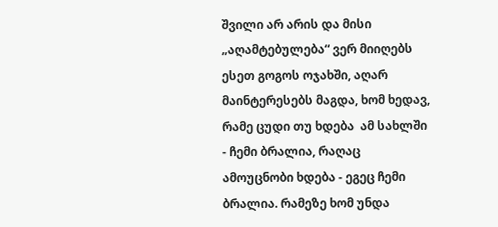შვილი არ არის და მისი „აღამტებულება“ ვერ მიიღებს ესეთ გოგოს ოჯახში, აღარ მაინტერესებს მაგდა, ხომ ხედავ, რამე ცუდი თუ ხდება  ამ სახლში - ჩემი ბრალია, რაღაც ამოუცნობი ხდება - ეგეც ჩემი ბრალია. რამეზე ხომ უნდა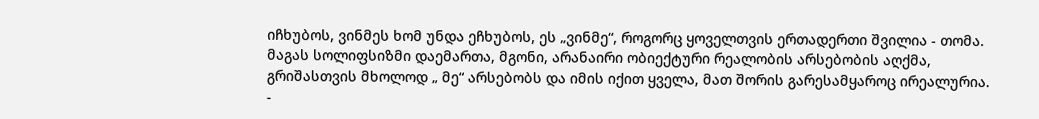იჩხუბოს, ვინმეს ხომ უნდა ეჩხუბოს, ეს „ვინმე“, როგორც ყოველთვის ერთადერთი შვილია - თომა. მაგას სოლიფსიზმი დაემართა, მგონი, არანაირი ობიექტური რეალობის არსებობის აღქმა, გრიშასთვის მხოლოდ „ მე“ არსებობს და იმის იქით ყველა, მათ შორის გარესამყაროც ირეალურია.
-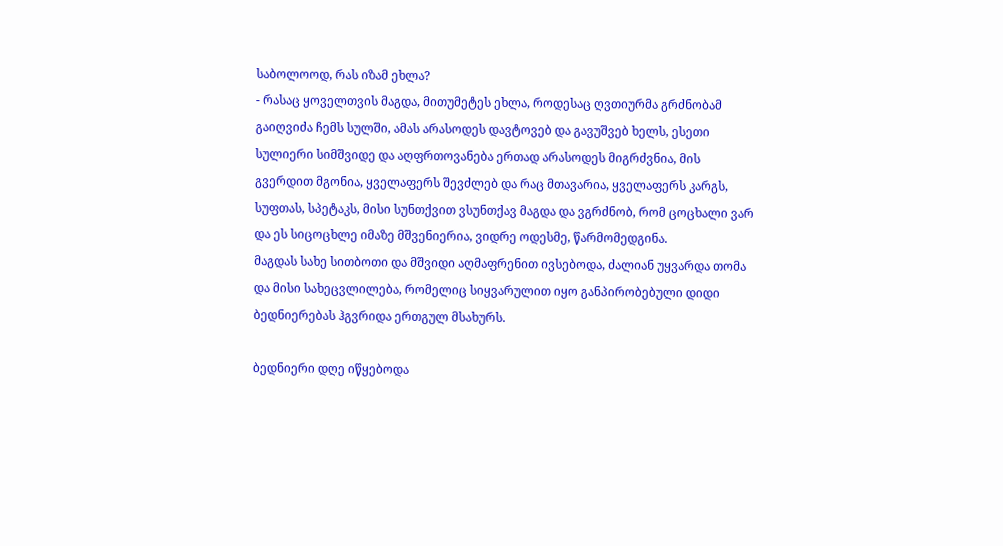საბოლოოდ, რას იზამ ეხლა?
- რასაც ყოველთვის მაგდა, მითუმეტეს ეხლა, როდესაც ღვთიურმა გრძნობამ გაიღვიძა ჩემს სულში, ამას არასოდეს დავტოვებ და გავუშვებ ხელს, ესეთი სულიერი სიმშვიდე და აღფრთოვანება ერთად არასოდეს მიგრძვნია, მის გვერდით მგონია, ყველაფერს შევძლებ და რაც მთავარია, ყველაფერს კარგს, სუფთას, სპეტაკს, მისი სუნთქვით ვსუნთქავ მაგდა და ვგრძნობ, რომ ცოცხალი ვარ და ეს სიცოცხლე იმაზე მშვენიერია, ვიდრე ოდესმე, წარმომედგინა.
მაგდას სახე სითბოთი და მშვიდი აღმაფრენით ივსებოდა, ძალიან უყვარდა თომა და მისი სახეცვლილება, რომელიც სიყვარულით იყო განპირობებული დიდი ბედნიერებას ჰგვრიდა ერთგულ მსახურს.

ბედნიერი დღე იწყებოდა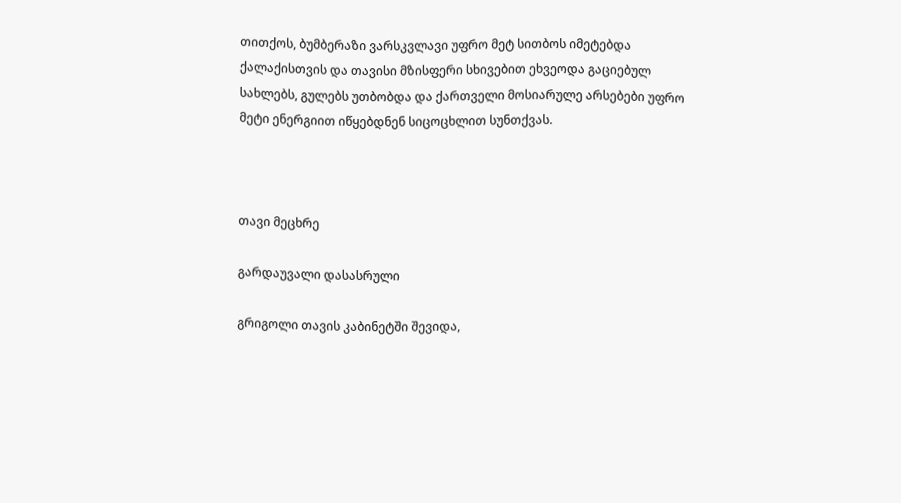თითქოს, ბუმბერაზი ვარსკვლავი უფრო მეტ სითბოს იმეტებდა ქალაქისთვის და თავისი მზისფერი სხივებით ეხვეოდა გაციებულ სახლებს, გულებს უთბობდა და ქართველი მოსიარულე არსებები უფრო მეტი ენერგიით იწყებდნენ სიცოცხლით სუნთქვას.



თავი მეცხრე

გარდაუვალი დასასრული

გრიგოლი თავის კაბინეტში შევიდა,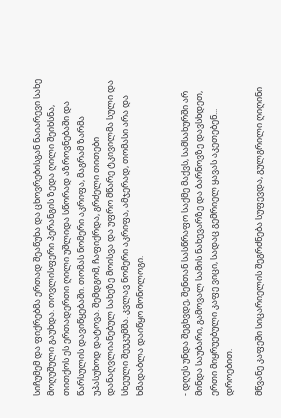სიჩუმემ და ფიქრებმა ერთად შეაწუხა და ცხოვრებისგან ნაიარევი სახე მოღუშული გაუხდა. თოვლისფერი პერანგის ზედა ღილი შეიხსნა, თითქოს ეს ერთადერთი ღილი უშლიდა სწორად აზროვნებაში და წარსულის დავიწყებაში. თომას ნომერი აკრიფა, მაგრამ ზარმა  უპასუხოდ დატოვა. შემდგომ, ჩაფიქრდა, გრძელი თითები დანაღვლიანებულ სახეზე მოისვა და უფრო მწარე ტკივილმა სული და სხეული შეუკუმშა. კვლავ ნომერი აკრიფა, ამჯერად, თომასი არა და ხმადაბლა დაიწყო მონოლოგი.


- დღეს უნდა შეგხვდე, შენთან სასწრაფო საქმე მაქვს, სამსახურში არ მინდა საუბარი, გამოვალ სამის ნახევარზე და ბარნოვზე დავსხდეთ, ერთი მიყრუებული კაფე ვიცი, სადაც გემრიელ ყავას აკეთებენ... დროებით.

მწვანე კაფეში სიცარიელის შეგრძნება სუფევდა, გულგრილი ღიღინი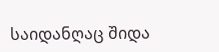საიდანღაც შიდა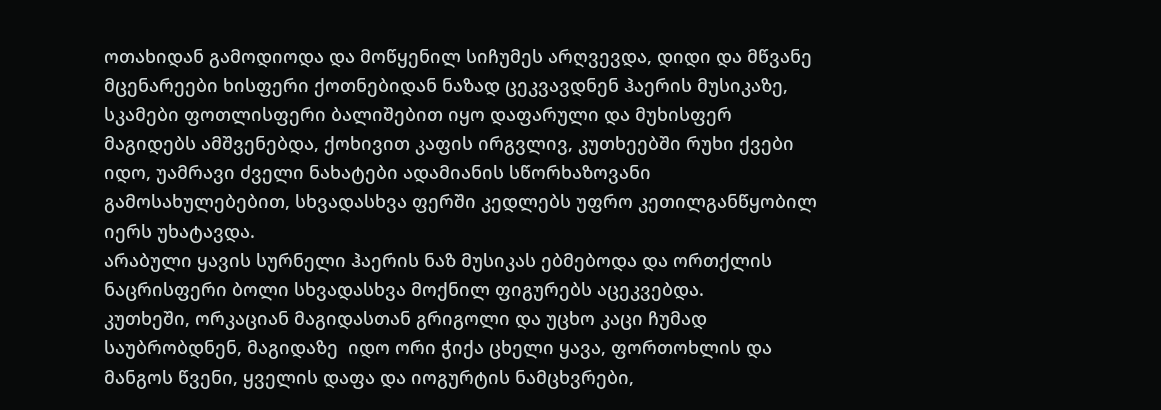ოთახიდან გამოდიოდა და მოწყენილ სიჩუმეს არღვევდა, დიდი და მწვანე მცენარეები ხისფერი ქოთნებიდან ნაზად ცეკვავდნენ ჰაერის მუსიკაზე, სკამები ფოთლისფერი ბალიშებით იყო დაფარული და მუხისფერ მაგიდებს ამშვენებდა, ქოხივით კაფის ირგვლივ, კუთხეებში რუხი ქვები იდო, უამრავი ძველი ნახატები ადამიანის სწორხაზოვანი გამოსახულებებით, სხვადასხვა ფერში კედლებს უფრო კეთილგანწყობილ იერს უხატავდა.
არაბული ყავის სურნელი ჰაერის ნაზ მუსიკას ებმებოდა და ორთქლის ნაცრისფერი ბოლი სხვადასხვა მოქნილ ფიგურებს აცეკვებდა.
კუთხეში, ორკაციან მაგიდასთან გრიგოლი და უცხო კაცი ჩუმად საუბრობდნენ, მაგიდაზე  იდო ორი ჭიქა ცხელი ყავა, ფორთოხლის და მანგოს წვენი, ყველის დაფა და იოგურტის ნამცხვრები,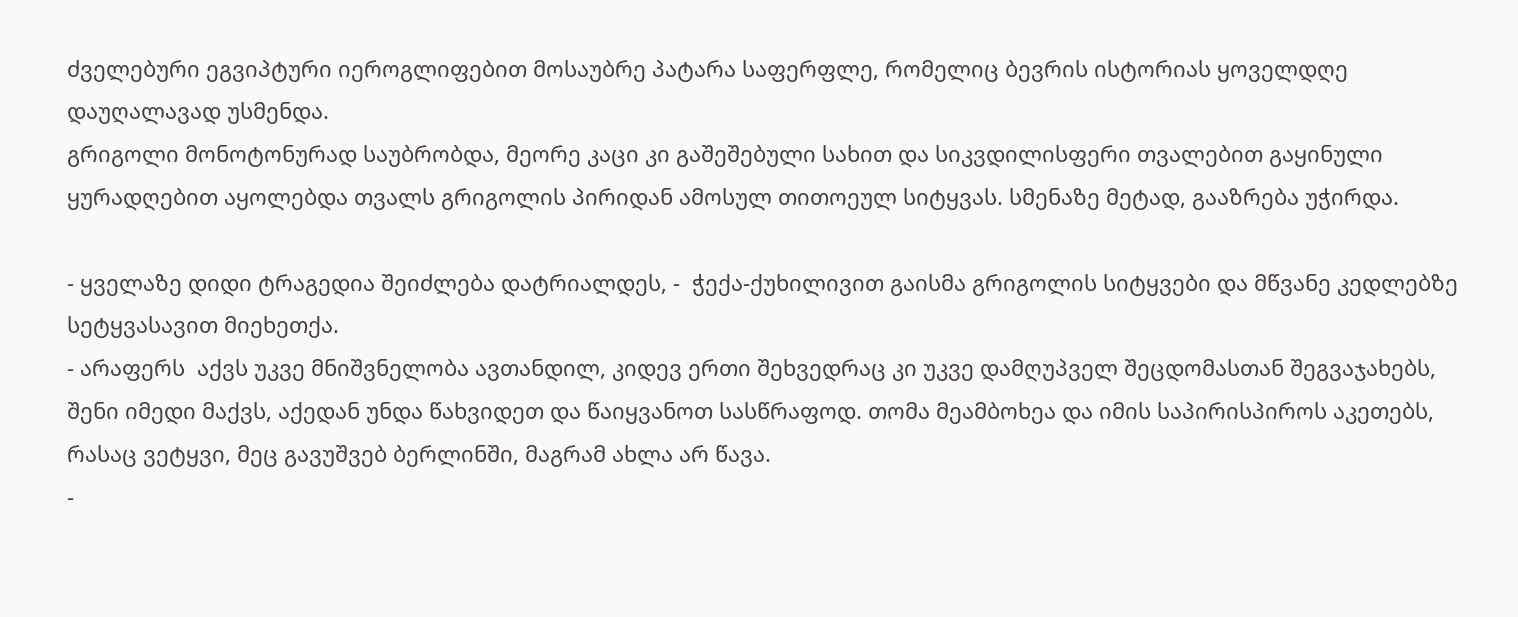ძველებური ეგვიპტური იეროგლიფებით მოსაუბრე პატარა საფერფლე, რომელიც ბევრის ისტორიას ყოველდღე დაუღალავად უსმენდა.
გრიგოლი მონოტონურად საუბრობდა, მეორე კაცი კი გაშეშებული სახით და სიკვდილისფერი თვალებით გაყინული ყურადღებით აყოლებდა თვალს გრიგოლის პირიდან ამოსულ თითოეულ სიტყვას. სმენაზე მეტად, გააზრება უჭირდა.

- ყველაზე დიდი ტრაგედია შეიძლება დატრიალდეს, -  ჭექა-ქუხილივით გაისმა გრიგოლის სიტყვები და მწვანე კედლებზე სეტყვასავით მიეხეთქა.
- არაფერს  აქვს უკვე მნიშვნელობა ავთანდილ, კიდევ ერთი შეხვედრაც კი უკვე დამღუპველ შეცდომასთან შეგვაჯახებს, შენი იმედი მაქვს, აქედან უნდა წახვიდეთ და წაიყვანოთ სასწრაფოდ. თომა მეამბოხეა და იმის საპირისპიროს აკეთებს, რასაც ვეტყვი, მეც გავუშვებ ბერლინში, მაგრამ ახლა არ წავა.
-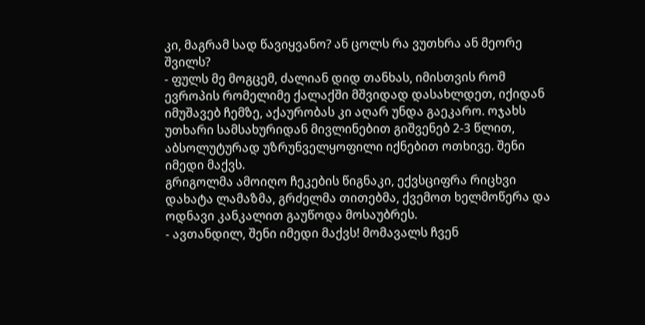კი, მაგრამ სად წავიყვანო? ან ცოლს რა ვუთხრა ან მეორე შვილს?
- ფულს მე მოგცემ, ძალიან დიდ თანხას, იმისთვის რომ ევროპის რომელიმე ქალაქში მშვიდად დასახლდეთ, იქიდან იმუშავებ ჩემზე, აქაურობას კი აღარ უნდა გაეკარო. ოჯახს უთხარი სამსახურიდან მივლინებით გიშვენებ 2-3 წლით, აბსოლუტურად უზრუნველყოფილი იქნებით ოთხივე. შენი იმედი მაქვს.
გრიგოლმა ამოიღო ჩეკების წიგნაკი, ექვსციფრა რიცხვი დახატა ლამაზმა, გრძელმა თითებმა, ქვემოთ ხელმოწერა და ოდნავი კანკალით გაუწოდა მოსაუბრეს.
- ავთანდილ, შენი იმედი მაქვს! მომავალს ჩვენ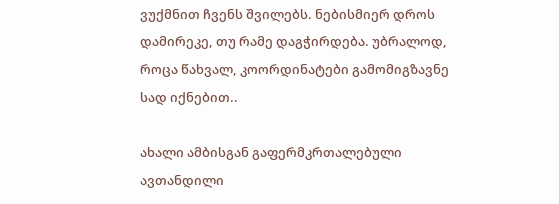ვუქმნით ჩვენს შვილებს. ნებისმიერ დროს დამირეკე, თუ რამე დაგჭირდება. უბრალოდ, როცა წახვალ, კოორდინატები გამომიგზავნე სად იქნებით..

ახალი ამბისგან გაფერმკრთალებული ავთანდილი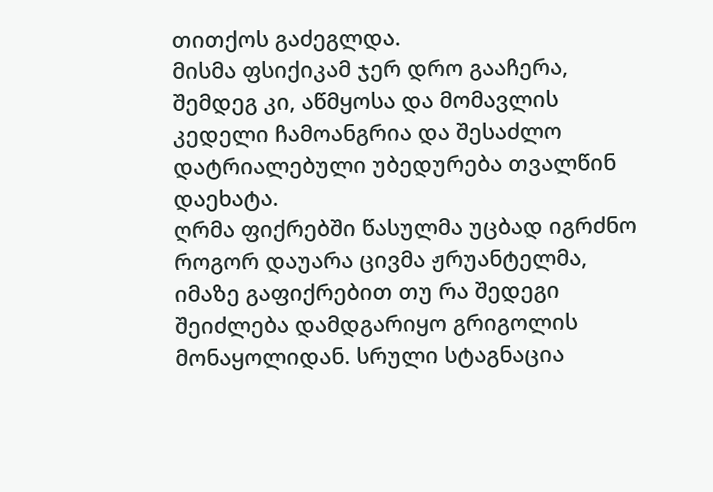თითქოს გაძეგლდა.
მისმა ფსიქიკამ ჯერ დრო გააჩერა, შემდეგ კი, აწმყოსა და მომავლის კედელი ჩამოანგრია და შესაძლო დატრიალებული უბედურება თვალწინ დაეხატა.
ღრმა ფიქრებში წასულმა უცბად იგრძნო როგორ დაუარა ცივმა ჟრუანტელმა, იმაზე გაფიქრებით თუ რა შედეგი შეიძლება დამდგარიყო გრიგოლის მონაყოლიდან. სრული სტაგნაცია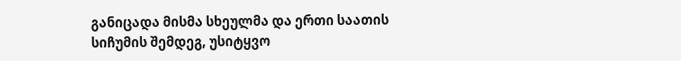განიცადა მისმა სხეულმა და ერთი საათის სიჩუმის შემდეგ, უსიტყვო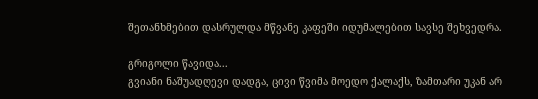შეთანხმებით დასრულდა მწვანე კაფეში იდუმალებით სავსე შეხვედრა.

გრიგოლი წავიდა...
გვიანი ნაშუადღევი დადგა, ცივი წვიმა მოედო ქალაქს, ზამთარი უკან არ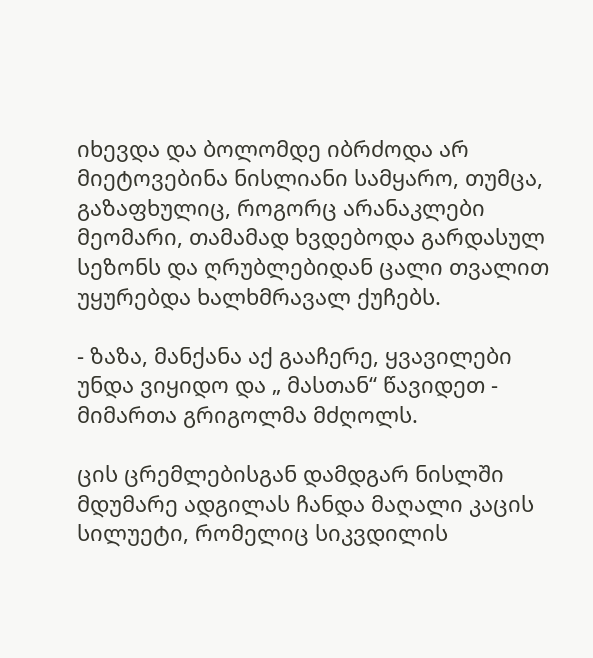იხევდა და ბოლომდე იბრძოდა არ მიეტოვებინა ნისლიანი სამყარო, თუმცა, გაზაფხულიც, როგორც არანაკლები მეომარი, თამამად ხვდებოდა გარდასულ სეზონს და ღრუბლებიდან ცალი თვალით უყურებდა ხალხმრავალ ქუჩებს.

- ზაზა, მანქანა აქ გააჩერე, ყვავილები უნდა ვიყიდო და „ მასთან“ წავიდეთ -  მიმართა გრიგოლმა მძღოლს.

ცის ცრემლებისგან დამდგარ ნისლში მდუმარე ადგილას ჩანდა მაღალი კაცის სილუეტი, რომელიც სიკვდილის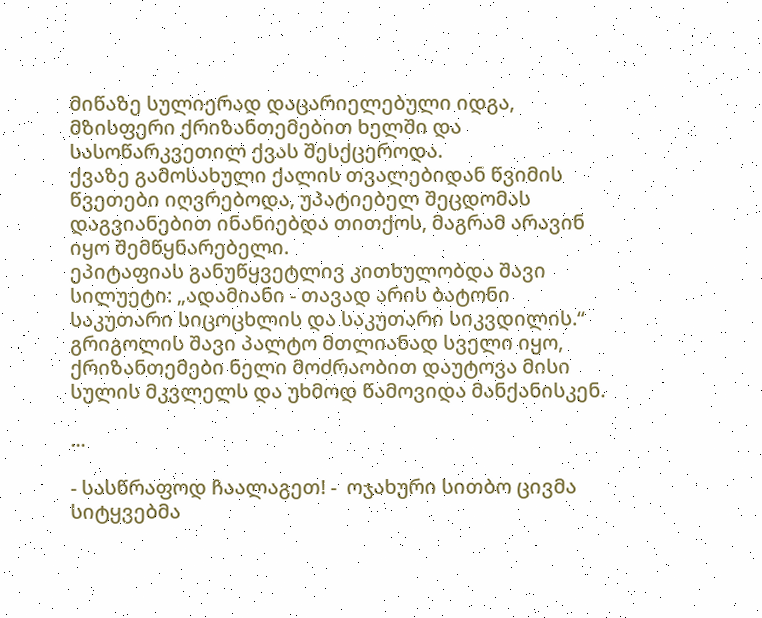მიწაზე სულიერად დაცარიელებული იდგა, მზისფერი ქრიზანთემებით ხელში და სასოწარკვეთილ ქვას შესქცეროდა.
ქვაზე გამოსახული ქალის თვალებიდან წვიმის წვეთები იღვრებოდა, უპატიებელ შეცდომას დაგვიანებით ინანიებდა თითქოს, მაგრამ არავინ იყო შემწყნარებელი.
ეპიტაფიას განუწყვეტლივ კითხულობდა შავი სილუეტი: „ადამიანი - თავად არის ბატონი საკუთარი სიცოცხლის და საკუთარი სიკვდილის.“
გრიგოლის შავი პალტო მთლიანად სველი იყო, ქრიზანთემები ნელი მოძრაობით დაუტოვა მისი სულის მკვლელს და უხმოდ წამოვიდა მანქანისკენ.

...

- სასწრაფოდ ჩაალაგეთ! -  ოჯახური სითბო ცივმა სიტყვებმა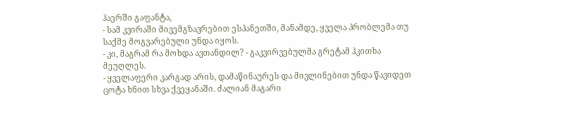ჰაერში გაფანტა,
- სამ კვირაში მივემგზავრებით ესპანეთში, მანამდე, ყველა პრობლემა თუ საქმე მოგვარებული უნდა იყოს.
- კი, მაგრამ რა მოხდა ავთანდილ? - გაკვირვებულმა გრეტამ ჰკითხა მეუღლეს.
- ყველაფერი კარგად არის, დამაწინაურეს და მივლინებით უნდა წავიდეთ ცოტა ხნით სხვა ქვეყანაში. ძალიან მაგარი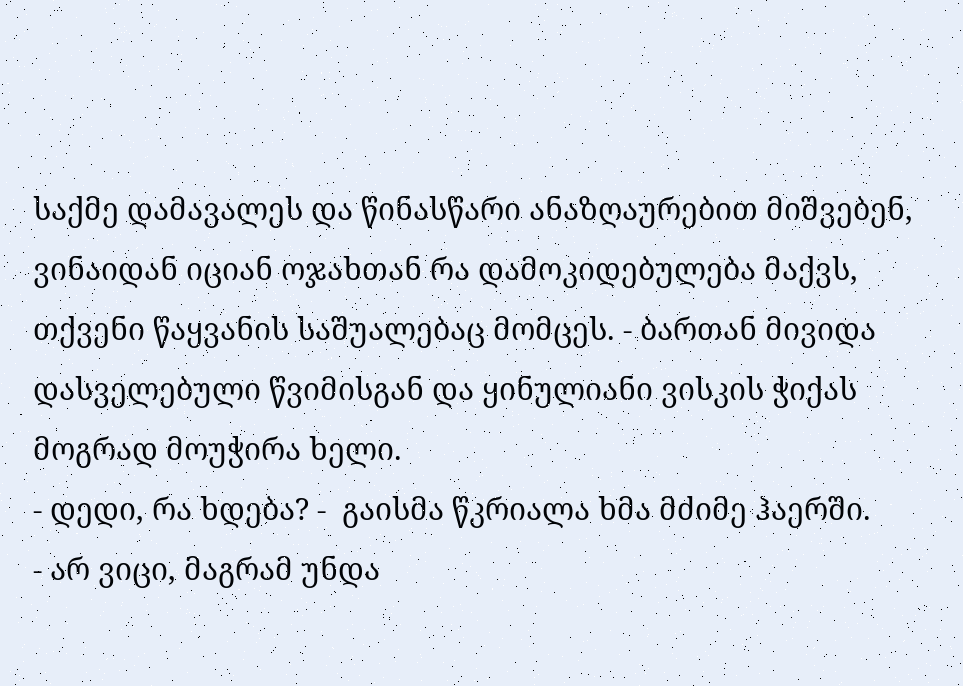საქმე დამავალეს და წინასწარი ანაზღაურებით მიშვებენ, ვინაიდან იციან ოჯახთან რა დამოკიდებულება მაქვს, თქვენი წაყვანის საშუალებაც მომცეს. - ბართან მივიდა დასველებული წვიმისგან და ყინულიანი ვისკის ჭიქას მოგრად მოუჭირა ხელი.
- დედი, რა ხდება? -  გაისმა წკრიალა ხმა მძიმე ჰაერში.
- არ ვიცი, მაგრამ უნდა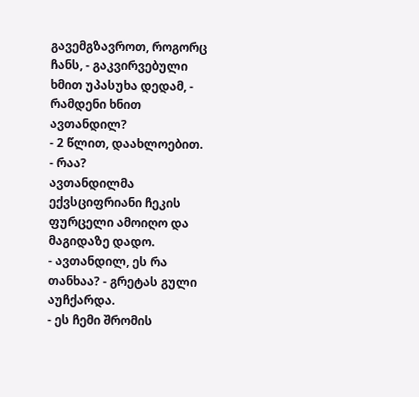გავემგზავროთ, როგორც ჩანს, - გაკვირვებული ხმით უპასუხა დედამ, -  რამდენი ხნით ავთანდილ?
- 2 წლით, დაახლოებით.
- რაა?
ავთანდილმა ექვსციფრიანი ჩეკის ფურცელი ამოიღო და მაგიდაზე დადო.
- ავთანდილ, ეს რა თანხაა? - გრეტას გული აუჩქარდა.
- ეს ჩემი შრომის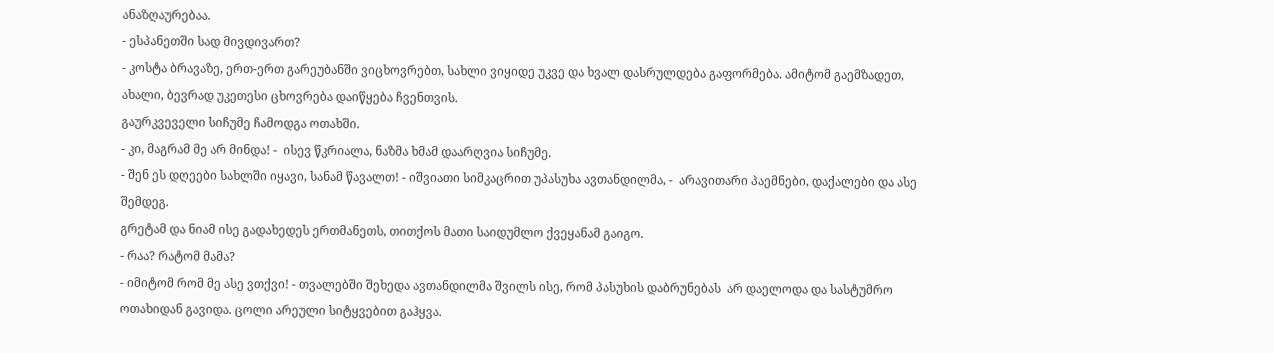ანაზღაურებაა.
- ესპანეთში სად მივდივართ?
- კოსტა ბრავაზე, ერთ-ერთ გარეუბანში ვიცხოვრებთ, სახლი ვიყიდე უკვე და ხვალ დასრულდება გაფორმება. ამიტომ გაემზადეთ, ახალი, ბევრად უკეთესი ცხოვრება დაიწყება ჩვენთვის.
გაურკვეველი სიჩუმე ჩამოდგა ოთახში.
- კი, მაგრამ მე არ მინდა! -  ისევ წკრიალა, ნაზმა ხმამ დაარღვია სიჩუმე.
- შენ ეს დღეები სახლში იყავი, სანამ წავალთ! - იშვიათი სიმკაცრით უპასუხა ავთანდილმა, -  არავითარი პაემნები, დაქალები და ასე შემდეგ.
გრეტამ და ნიამ ისე გადახედეს ერთმანეთს, თითქოს მათი საიდუმლო ქვეყანამ გაიგო.
- რაა? რატომ მამა?
- იმიტომ რომ მე ასე ვთქვი! - თვალებში შეხედა ავთანდილმა შვილს ისე, რომ პასუხის დაბრუნებას  არ დაელოდა და სასტუმრო ოთახიდან გავიდა. ცოლი არეული სიტყვებით გაჰყვა.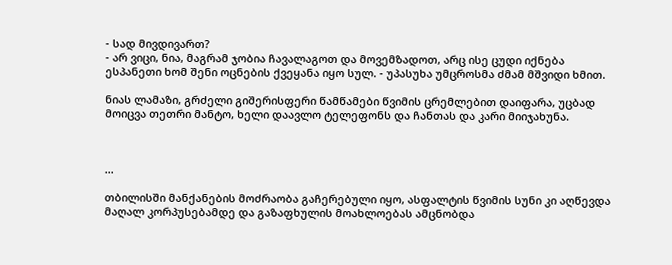- სად მივდივართ?
- არ ვიცი, ნია, მაგრამ ჯობია ჩავალაგოთ და მოვემზადოთ, არც ისე ცუდი იქნება ესპანეთი ხომ შენი ოცნების ქვეყანა იყო სულ. - უპასუხა უმცროსმა ძმამ მშვიდი ხმით.

ნიას ლამაზი, გრძელი გიშერისფერი წამწამები წვიმის ცრემლებით დაიფარა, უცბად მოიცვა თეთრი მანტო, ხელი დაავლო ტელეფონს და ჩანთას და კარი მიიჯახუნა.



...

თბილისში მანქანების მოძრაობა გაჩერებული იყო, ასფალტის წვიმის სუნი კი აღწევდა მაღალ კორპუსებამდე და გაზაფხულის მოახლოებას ამცნობდა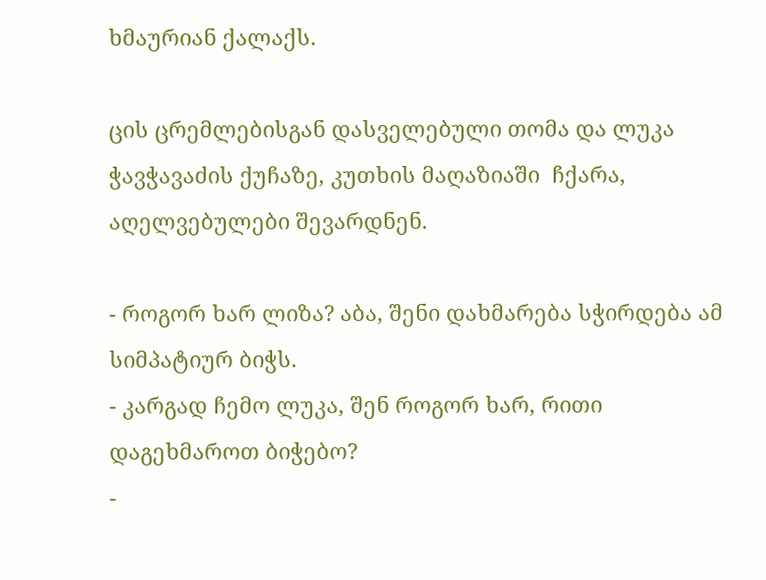ხმაურიან ქალაქს.

ცის ცრემლებისგან დასველებული თომა და ლუკა ჭავჭავაძის ქუჩაზე, კუთხის მაღაზიაში  ჩქარა, აღელვებულები შევარდნენ.

- როგორ ხარ ლიზა? აბა, შენი დახმარება სჭირდება ამ სიმპატიურ ბიჭს.
- კარგად ჩემო ლუკა, შენ როგორ ხარ, რითი დაგეხმაროთ ბიჭებო?
-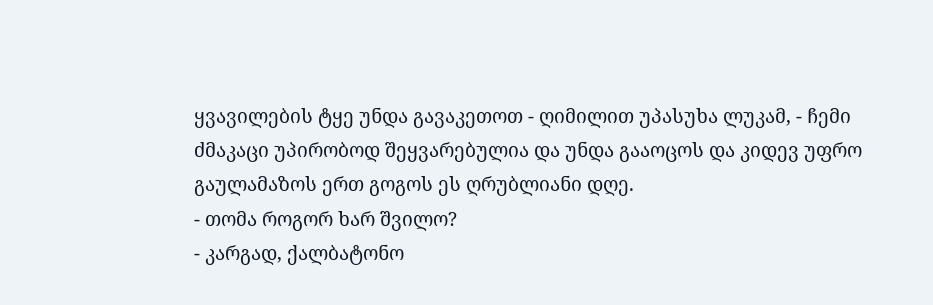ყვავილების ტყე უნდა გავაკეთოთ - ღიმილით უპასუხა ლუკამ, - ჩემი ძმაკაცი უპირობოდ შეყვარებულია და უნდა გააოცოს და კიდევ უფრო გაულამაზოს ერთ გოგოს ეს ღრუბლიანი დღე.
- თომა როგორ ხარ შვილო?
- კარგად, ქალბატონო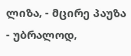ლიზა, - მცირე პაუზა - უბრალოდ,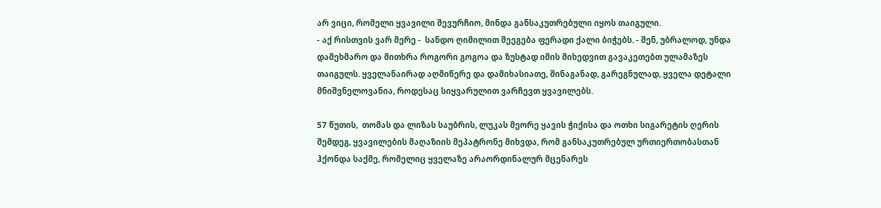არ ვიცი, რომელი ყვავილი შევურჩიო, მინდა განსაკუთრებული იყოს თაიგული.
- აქ რისთვის ვარ მერე -  სანდო ღიმილით შეეგება ფერადი ქალი ბიჭებს. - შენ, უბრალოდ, უნდა დამეხმარო და მითხრა როგორი გოგოა და ზუსტად იმის მიხედვით გავაკეთებთ ულამაზეს თაიგულს. ყველანაირად აღმიწერე და დამიხასიათე, შინაგანად, გარეგნულად, ყველა დეტალი მნიშვნელოვანია, როდესაც სიყვარულით ვარჩევთ ყვავილებს.

57 წუთის,  თომას და ლიზას საუბრის, ლუკას მეორე ყავის ჭიქისა და ოთხი სიგარეტის ღერის შემდეგ, ყვავილების მაღაზიის მეპატრონე მიხვდა, რომ განსაკუთრებულ ურთიერთობასთან ჰქონდა საქმე, რომელიც ყველაზე არაორდინალურ მცენარეს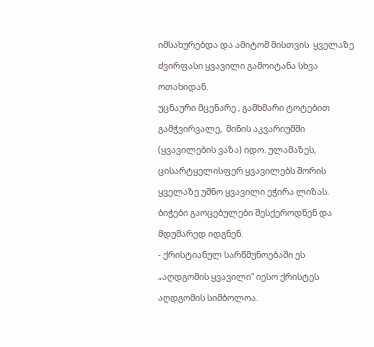იმსახურებდა და ამიტომ მისთვის  ყველაზე ძვირფასი ყვავილი გამოიტანა სხვა ოთახიდან.
უცნაური მცენარე , გამხმარი ტოტებით გამჭვირვალე,  მინის აკვარიუმში (ყვავილების ვაზა) იდო. ულამაზეს, ცისარტყელისფერ ყვავილებს შორის ყველაზე უშნო ყვავილი ეჭირა ლიზას. ბიჭები გაოცებულები შესქეროდნენ და მდუმარედ იდგნენ.
- ქრისტიანულ სარწმუნოებაში ეს „აღდგომის ყვავილი“ იესო ქრისტეს აღდგომის სიმბოლოა.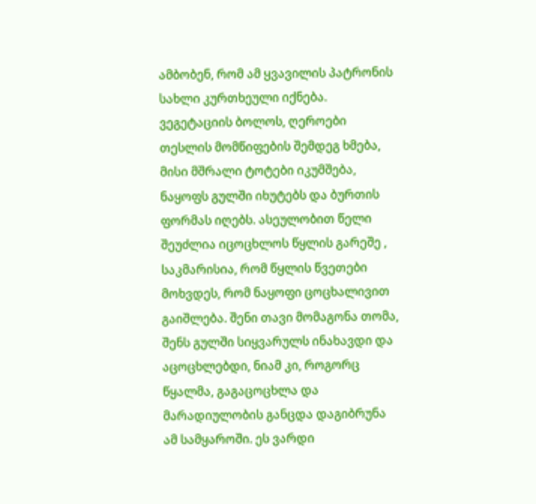ამბობენ, რომ ამ ყვავილის პატრონის სახლი კურთხეული იქნება. ვეგეტაციის ბოლოს, ღეროები თესლის მომწიფების შემდეგ ხმება, მისი მშრალი ტოტები იკუმშება, ნაყოფს გულში იხუტებს და ბურთის ფორმას იღებს. ასეულობით წელი შეუძლია იცოცხლოს წყლის გარეშე , საკმარისია, რომ წყლის წვეთები მოხვდეს, რომ ნაყოფი ცოცხალივით გაიშლება. შენი თავი მომაგონა თომა, შენს გულში სიყვარულს ინახავდი და აცოცხლებდი, ნიამ კი, როგორც წყალმა, გაგაცოცხლა და მარადიულობის განცდა დაგიბრუნა ამ სამყაროში. ეს ვარდი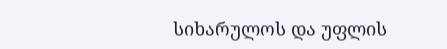სიხარულოს და უფლის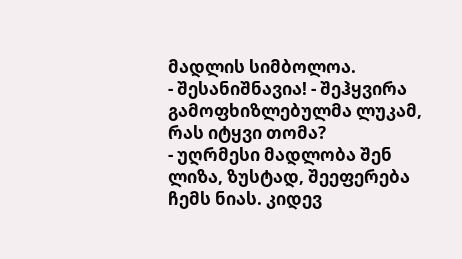მადლის სიმბოლოა.
- შესანიშნავია! - შეჰყვირა გამოფხიზლებულმა ლუკამ, რას იტყვი თომა?
- უღრმესი მადლობა შენ ლიზა, ზუსტად, შეეფერება ჩემს ნიას. კიდევ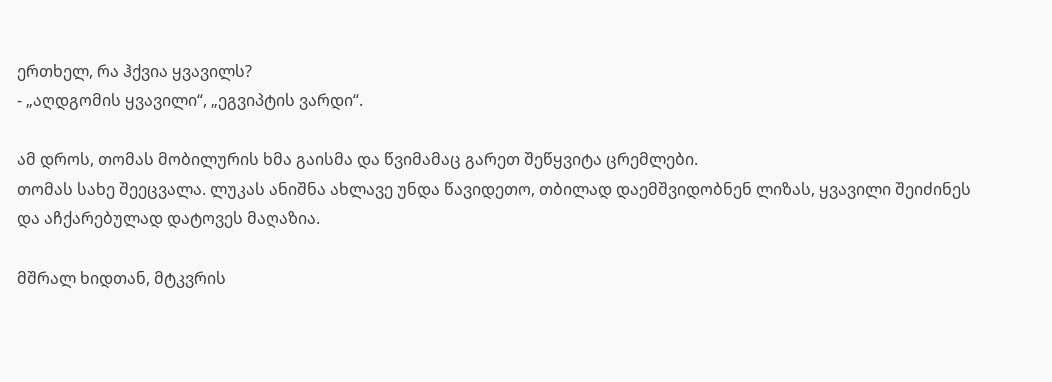ერთხელ, რა ჰქვია ყვავილს?
- „აღდგომის ყვავილი“, „ეგვიპტის ვარდი“.

ამ დროს, თომას მობილურის ხმა გაისმა და წვიმამაც გარეთ შეწყვიტა ცრემლები.
თომას სახე შეეცვალა. ლუკას ანიშნა ახლავე უნდა წავიდეთო, თბილად დაემშვიდობნენ ლიზას, ყვავილი შეიძინეს და აჩქარებულად დატოვეს მაღაზია.

მშრალ ხიდთან, მტკვრის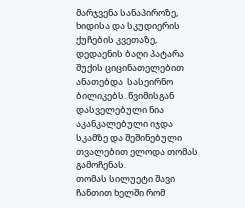მარჯვენა სანაპიროზე, ხიდისა და სკუდიერის ქუჩების კვეთაზე, დედაენის ბაღი პატარა შუქის ციცინათელებით ანათებდა  სასეირნო ბილიკებს. წვიმისგან დასველებული ნია აკანკალებული იჯდა სკამზე და შეშინებული თვალებით ელოდა თომას გამოჩენას.
თომას სილუეტი შავი ჩანთით ხელში რომ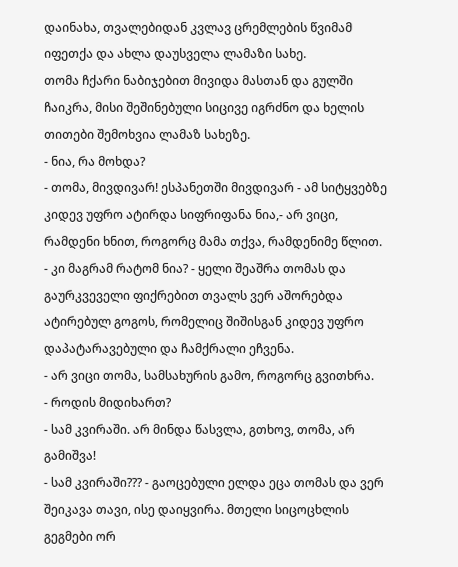დაინახა, თვალებიდან კვლავ ცრემლების წვიმამ იფეთქა და ახლა დაუსველა ლამაზი სახე.
თომა ჩქარი ნაბიჯებით მივიდა მასთან და გულში ჩაიკრა, მისი შეშინებული სიცივე იგრძნო და ხელის თითები შემოხვია ლამაზ სახეზე.
- ნია, რა მოხდა?
- თომა, მივდივარ! ესპანეთში მივდივარ - ამ სიტყვებზე კიდევ უფრო ატირდა სიფრიფანა ნია,- არ ვიცი, რამდენი ხნით, როგორც მამა თქვა, რამდენიმე წლით.
- კი მაგრამ რატომ ნია? - ყელი შეაშრა თომას და გაურკვეველი ფიქრებით თვალს ვერ აშორებდა ატირებულ გოგოს, რომელიც შიშისგან კიდევ უფრო დაპატარავებული და ჩამქრალი ეჩვენა.
- არ ვიცი თომა, სამსახურის გამო, როგორც გვითხრა.
- როდის მიდიხართ?
- სამ კვირაში. არ მინდა წასვლა, გთხოვ, თომა, არ გამიშვა!
- სამ კვირაში??? - გაოცებული ელდა ეცა თომას და ვერ შეიკავა თავი, ისე დაიყვირა. მთელი სიცოცხლის გეგმები ორ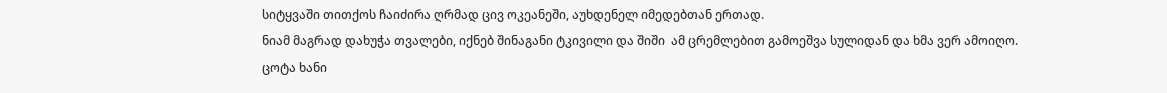სიტყვაში თითქოს ჩაიძირა ღრმად ცივ ოკეანეში, აუხდენელ იმედებთან ერთად.
ნიამ მაგრად დახუჭა თვალები, იქნებ შინაგანი ტკივილი და შიში  ამ ცრემლებით გამოეშვა სულიდან და ხმა ვერ ამოიღო.
ცოტა ხანი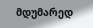მდუმარედ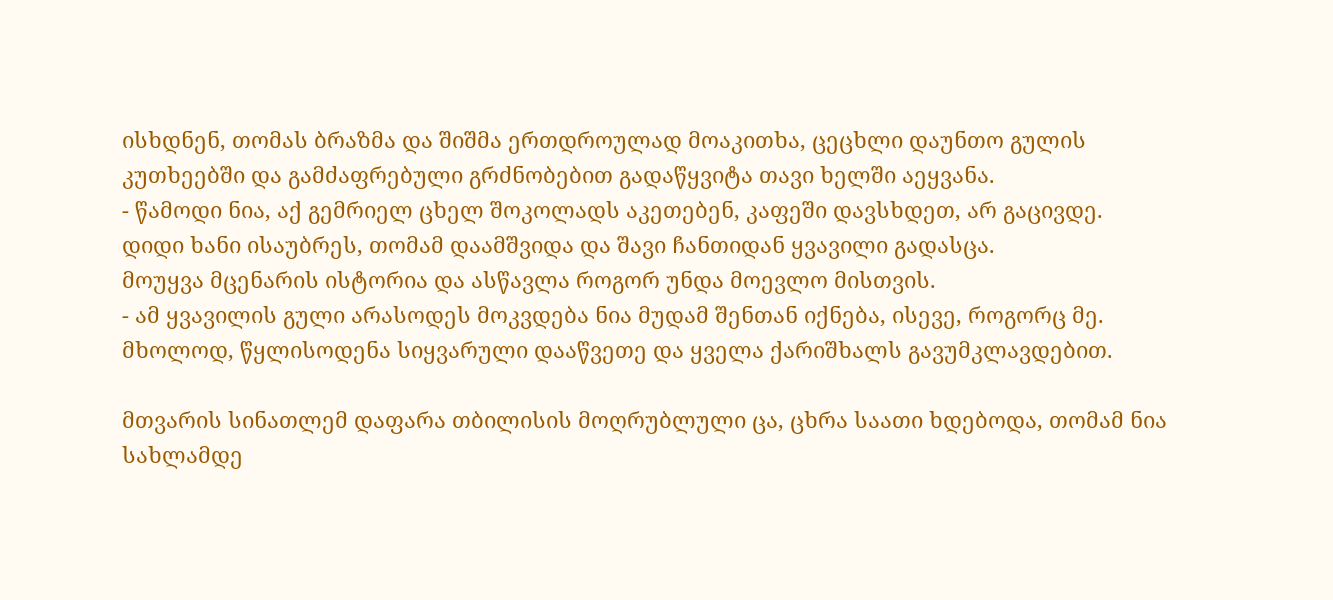ისხდნენ, თომას ბრაზმა და შიშმა ერთდროულად მოაკითხა, ცეცხლი დაუნთო გულის კუთხეებში და გამძაფრებული გრძნობებით გადაწყვიტა თავი ხელში აეყვანა.
- წამოდი ნია, აქ გემრიელ ცხელ შოკოლადს აკეთებენ, კაფეში დავსხდეთ, არ გაცივდე.
დიდი ხანი ისაუბრეს, თომამ დაამშვიდა და შავი ჩანთიდან ყვავილი გადასცა.
მოუყვა მცენარის ისტორია და ასწავლა როგორ უნდა მოევლო მისთვის.
- ამ ყვავილის გული არასოდეს მოკვდება ნია მუდამ შენთან იქნება, ისევე, როგორც მე. მხოლოდ, წყლისოდენა სიყვარული დააწვეთე და ყველა ქარიშხალს გავუმკლავდებით.

მთვარის სინათლემ დაფარა თბილისის მოღრუბლული ცა, ცხრა საათი ხდებოდა, თომამ ნია სახლამდე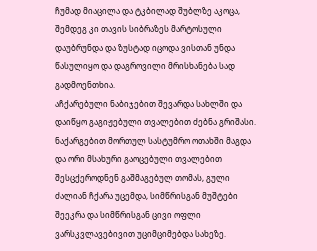ჩუმად მიაცილა და ტკბილად შუბლზე აკოცა,
შემდეგ კი თავის სიბრაზეს მარტოსული დაუბრუნდა და ზუსტად იცოდა ვისთან უნდა წასულიყო და დაგროვილი მრისხანება სად გადმოენთხია.
აჩქარებული ნაბიჯებით შევარდა სახლში და დაიწყო გაგიჟებული თვალებით ძებნა გრიშასი.
ნაქარგებით მორთულ სასტუმრო ოთახში მაგდა და ორი მსახური გაოცებული თვალებით შესცქეროდნენ გაშმაგებულ თომას, გული ძალიან ჩქარა უცემდა, სიმწრისგან მუშტები შეეკრა და სიმწრისგან ცივი ოფლი ვარსკვლავებივით უციმციმებდა სახეზე.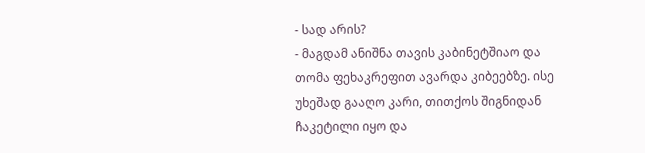- სად არის?
- მაგდამ ანიშნა თავის კაბინეტშიაო და თომა ფეხაკრეფით ავარდა კიბეებზე. ისე უხეშად გააღო კარი, თითქოს შიგნიდან ჩაკეტილი იყო და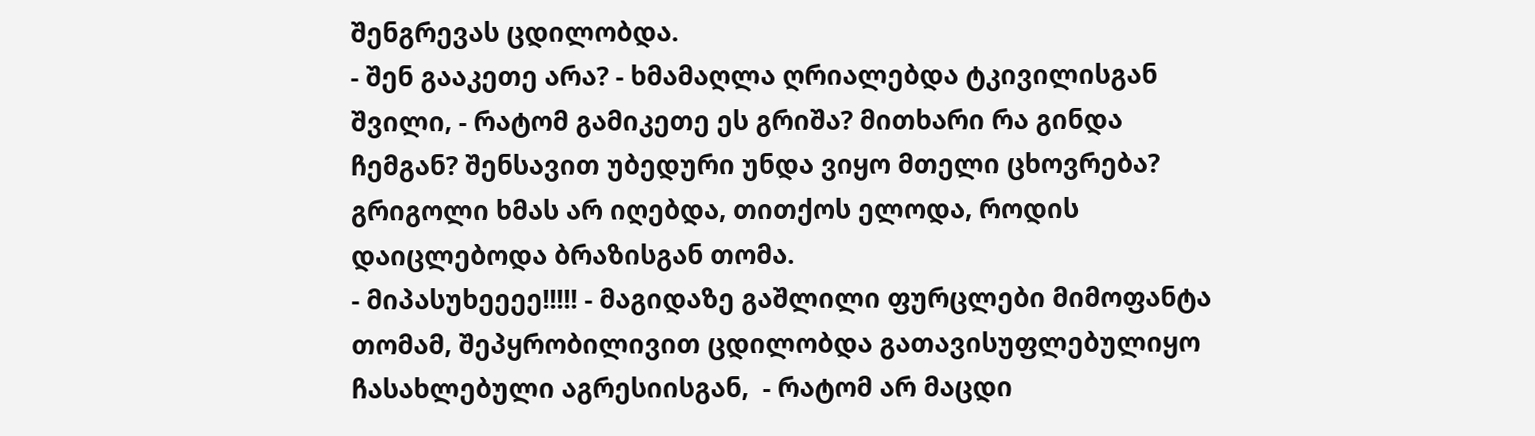შენგრევას ცდილობდა.
- შენ გააკეთე არა? - ხმამაღლა ღრიალებდა ტკივილისგან შვილი, - რატომ გამიკეთე ეს გრიშა? მითხარი რა გინდა ჩემგან? შენსავით უბედური უნდა ვიყო მთელი ცხოვრება?
გრიგოლი ხმას არ იღებდა, თითქოს ელოდა, როდის დაიცლებოდა ბრაზისგან თომა.
- მიპასუხეეეე!!!!! - მაგიდაზე გაშლილი ფურცლები მიმოფანტა თომამ, შეპყრობილივით ცდილობდა გათავისუფლებულიყო ჩასახლებული აგრესიისგან,  - რატომ არ მაცდი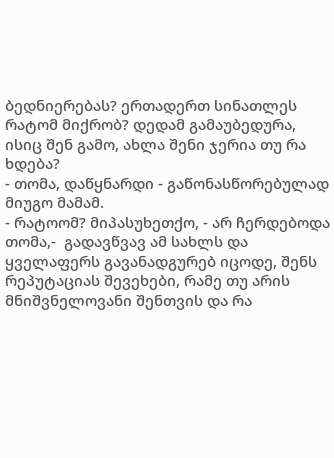ბედნიერებას? ერთადერთ სინათლეს რატომ მიქრობ? დედამ გამაუბედურა, ისიც შენ გამო, ახლა შენი ჯერია თუ რა ხდება?
- თომა, დაწყნარდი - გაწონასწორებულად მიუგო მამამ.
- რატოომ? მიპასუხეთქო, - არ ჩერდებოდა თომა,-  გადავწვავ ამ სახლს და ყველაფერს გავანადგურებ იცოდე, შენს რეპუტაციას შევეხები, რამე თუ არის მნიშვნელოვანი შენთვის და რა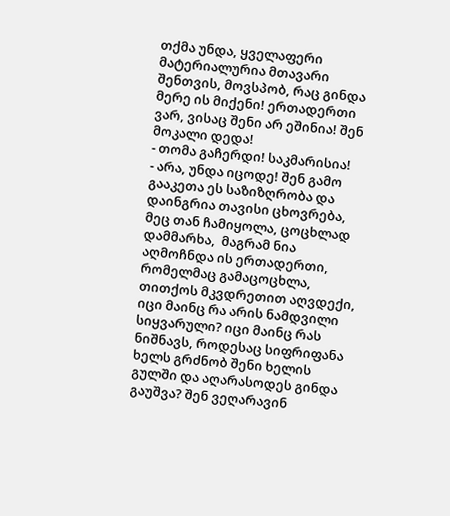თქმა უნდა, ყველაფერი მატერიალურია მთავარი შენთვის, მოვსპობ, რაც გინდა მერე ის მიქენი! ერთადერთი ვარ, ვისაც შენი არ ეშინია! შენ მოკალი დედა!
- თომა გაჩერდი! საკმარისია!
- არა, უნდა იცოდე! შენ გამო გააკეთა ეს საზიზღრობა და დაინგრია თავისი ცხოვრება, მეც თან ჩამიყოლა, ცოცხლად დამმარხა,  მაგრამ ნია აღმოჩნდა ის ერთადერთი, რომელმაც გამაცოცხლა, თითქოს მკვდრეთით აღვდექი, იცი მაინც რა არის ნამდვილი სიყვარული? იცი მაინც რას ნიშნავს, როდესაც სიფრიფანა ხელს გრძნობ შენი ხელის გულში და აღარასოდეს გინდა გაუშვა? შენ ვეღარავინ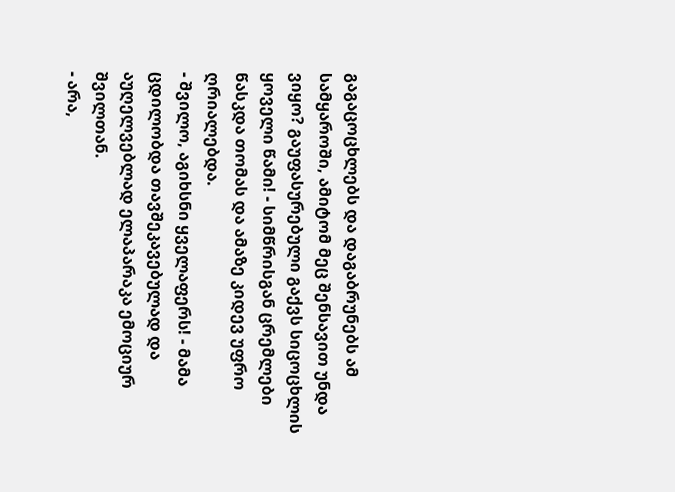გაგაცოცხლებს და დაგაბრუნებს ამ სამყაროში, ამიტომ მეც შენსავით უნდა ვიყო? გაუფასურებული გაქვს სიცოცხლის ყოველი წამი! - სიმწრისგან ცრემლები წასკდა თომას და ამაზე კიდევ უფრო ღრიალებდა.
- შვილო, აგიხსნი ყველაფერს! - მამა ცდილობდა თავშეკავებულად და აუღელვებლად ელაპარაკა ემოციურ შვილთან.
- არა,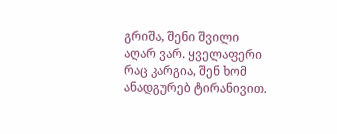გრიშა, შენი შვილი აღარ ვარ. ყველაფერი რაც კარგია, შენ ხომ ანადგურებ ტირანივით.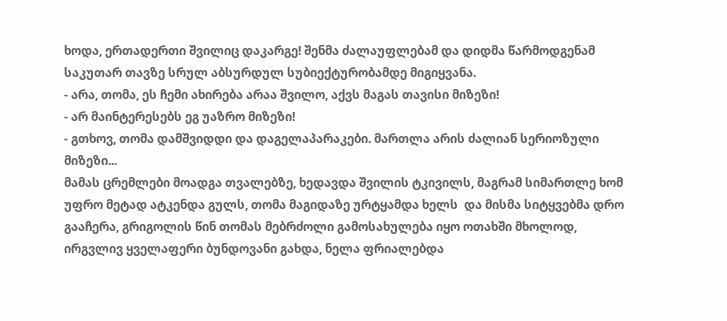ხოდა, ერთადერთი შვილიც დაკარგე! შენმა ძალაუფლებამ და დიდმა წარმოდგენამ საკუთარ თავზე სრულ აბსურდულ სუბიექტურობამდე მიგიყვანა.
- არა, თომა, ეს ჩემი ახირება არაა შვილო, აქვს მაგას თავისი მიზეზი!
- არ მაინტერესებს ეგ უაზრო მიზეზი!
- გთხოვ, თომა დამშვიდდი და დაგელაპარაკები. მართლა არის ძალიან სერიოზული მიზეზი...
მამას ცრემლები მოადგა თვალებზე, ხედავდა შვილის ტკივილს, მაგრამ სიმართლე ხომ უფრო მეტად ატკენდა გულს, თომა მაგიდაზე ურტყამდა ხელს  და მისმა სიტყვებმა დრო გააჩერა, გრიგოლის წინ თომას მებრძოლი გამოსახულება იყო ოთახში მხოლოდ, ირგვლივ ყველაფერი ბუნდოვანი გახდა, ნელა ფრიალებდა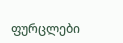ფურცლები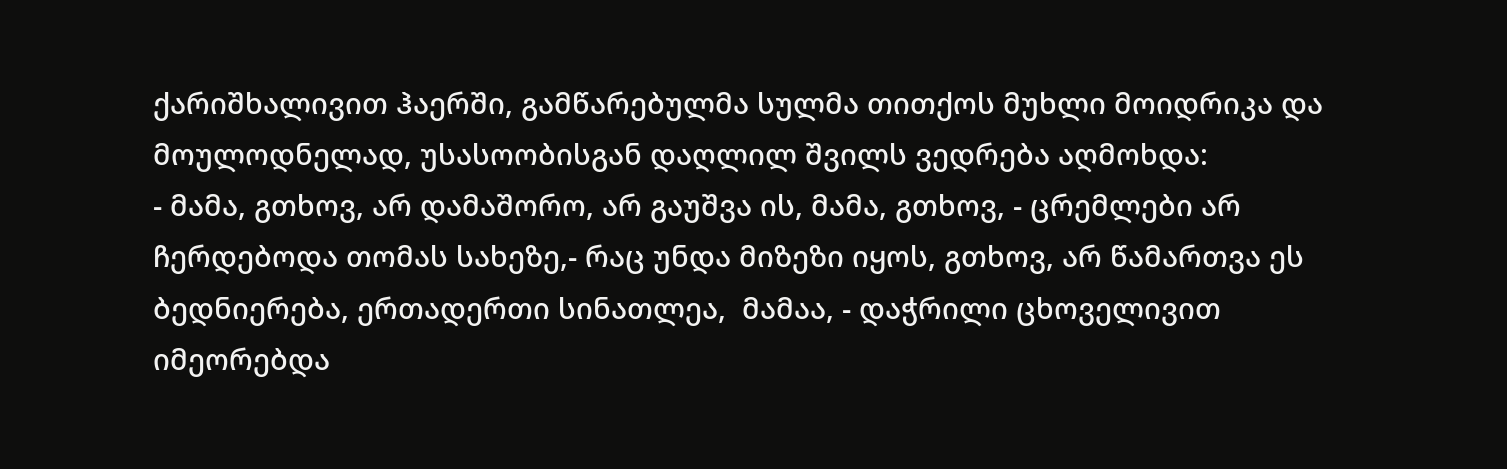ქარიშხალივით ჰაერში, გამწარებულმა სულმა თითქოს მუხლი მოიდრიკა და მოულოდნელად, უსასოობისგან დაღლილ შვილს ვედრება აღმოხდა:
- მამა, გთხოვ, არ დამაშორო, არ გაუშვა ის, მამა, გთხოვ, - ცრემლები არ ჩერდებოდა თომას სახეზე,- რაც უნდა მიზეზი იყოს, გთხოვ, არ წამართვა ეს ბედნიერება, ერთადერთი სინათლეა,  მამაა, - დაჭრილი ცხოველივით იმეორებდა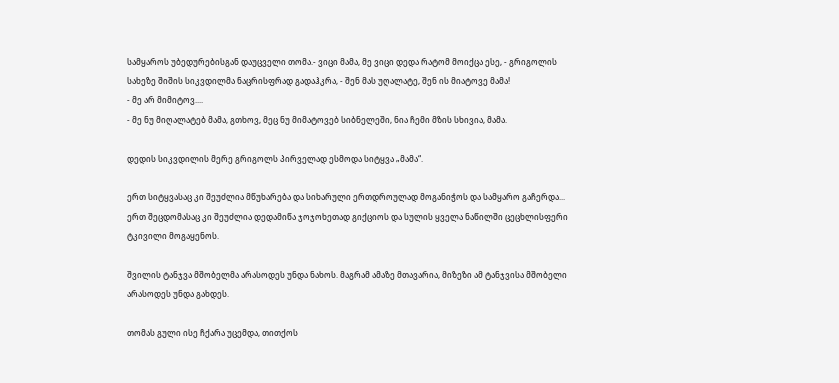სამყაროს უბედურებისგან დაუცველი თომა.- ვიცი მამა, მე ვიცი დედა რატომ მოიქცა ესე, - გრიგოლის სახეზე შიშის სიკვდილმა ნაცრისფრად გადაჰკრა, - შენ მას უღალატე, შენ ის მიატოვე მამა!
- მე არ მიმიტოვ....
- მე ნუ მიღალატებ მამა, გთხოვ, მეც ნუ მიმატოვებ სიბნელეში, ნია ჩემი მზის სხივია, მამა.

დედის სიკვდილის მერე გრიგოლს პირველად ესმოდა სიტყვა „მამა“.

ერთ სიტყვასაც კი შეუძლია მწუხარება და სიხარული ერთდროულად მოგანიჭოს და სამყარო გაჩერდა...
ერთ შეცდომასაც კი შეუძლია დედამიწა ჯოჯოხეთად გიქციოს და სულის ყველა ნაწილში ცეცხლისფერი ტკივილი მოგაყენოს.

შვილის ტანჯვა მშობელმა არასოდეს უნდა ნახოს. მაგრამ ამაზე მთავარია, მიზეზი ამ ტანჯვისა მშობელი არასოდეს უნდა გახდეს.

თომას გული ისე ჩქარა უცემდა, თითქოს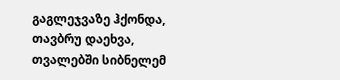გაგლეჯვაზე ჰქონდა, თავბრუ დაეხვა, თვალებში სიბნელემ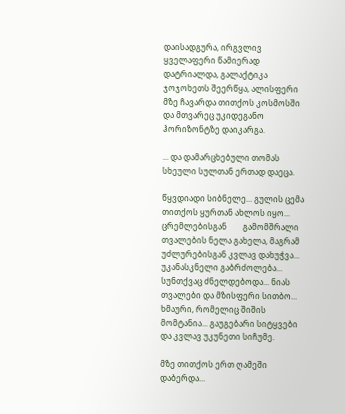დაისადგურა, ირგვლივ ყველაფერი წამიერად დატრიალდა, გალაქტიკა ჯოჯოხეთს შეერწყა, ალისფერი მზე ჩავარდა თითქოს კოსმოსში და მთვარეც უკიდეგანო ჰორიზონტზე დაიკარგა.

... და დამარცხებული თომას სხეული სულთან ერთად დაეცა.

წყვდიადი სიბნელე... გულის ცემა თითქოს ყურთან ახლოს იყო... ცრემლებისგან        გამომშრალი თვალების ნელა გახელა, მაგრამ უძლურებისგან კვლავ დახუჭვა... უკანასკნელი გაბრძოლება... სუნთქვაც ძნელდებოდა... ნიას თვალები და მზისფერი სითბო... ხმაური, რომელიც შიშის მომტანია... გაუგებარი სიტყვები და კვლავ უკუნეთი სიჩუმე.

მზე თითქოს ერთ ღამეში დაბერდა...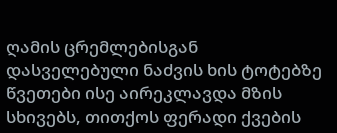ღამის ცრემლებისგან დასველებული ნაძვის ხის ტოტებზე წვეთები ისე აირეკლავდა მზის სხივებს, თითქოს ფერადი ქვების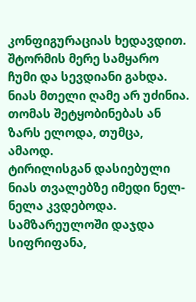კონფიგურაციას ხედავდით.
შტორმის მერე სამყარო ჩუმი და სევდიანი გახდა.
ნიას მთელი ღამე არ უძინია. თომას შეტყობინებას ან ზარს ელოდა, თუმცა, ამაოდ.
ტირილისგან დასიებული ნიას თვალებზე იმედი ნელ-ნელა კვდებოდა.
სამზარეულოში დაჯდა სიფრიფანა,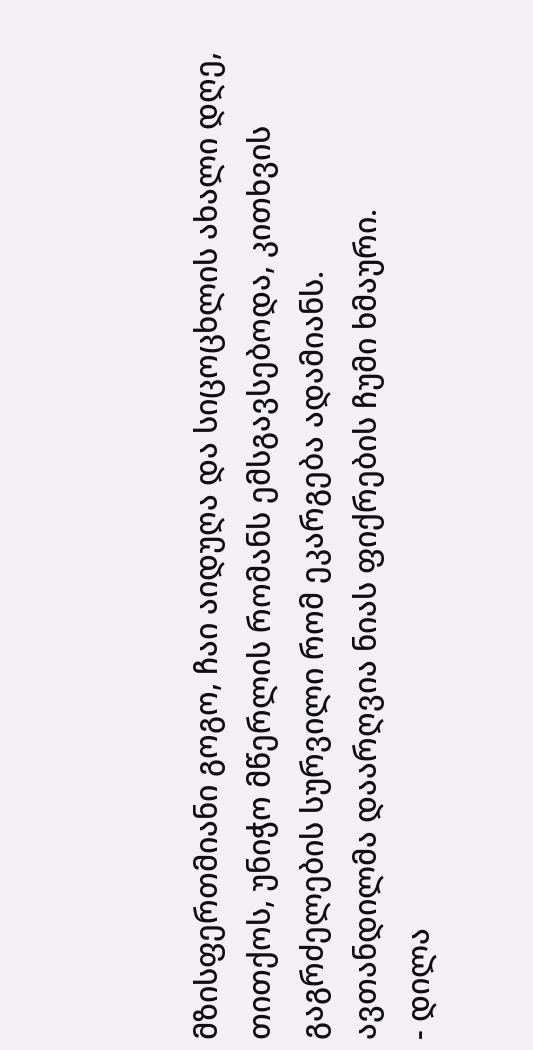მზისფერთმიანი გოგო, ჩაი აიდუღა და სიცოცხლის ახალი დღე, თითქოს, უნიჭო მწერლის რომანს ემსგავსებოდა, კითხვის გაგრძელების სურვილი რომ ეკარგება ადამიანს.
ავთანდილმა დაარღვია ნიას ფიქრების ჩუმი ხმაური.
- დილა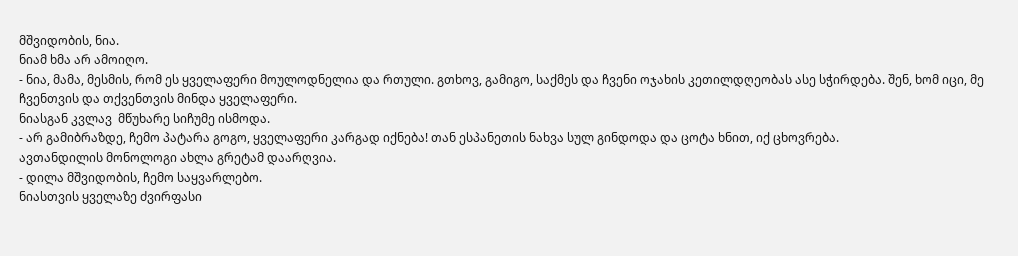მშვიდობის, ნია.
ნიამ ხმა არ ამოიღო.
- ნია, მამა, მესმის, რომ ეს ყველაფერი მოულოდნელია და რთული. გთხოვ, გამიგო, საქმეს და ჩვენი ოჯახის კეთილდღეობას ასე სჭირდება. შენ, ხომ იცი, მე ჩვენთვის და თქვენთვის მინდა ყველაფერი.
ნიასგან კვლავ  მწუხარე სიჩუმე ისმოდა.
- არ გამიბრაზდე, ჩემო პატარა გოგო, ყველაფერი კარგად იქნება! თან ესპანეთის ნახვა სულ გინდოდა და ცოტა ხნით, იქ ცხოვრება.
ავთანდილის მონოლოგი ახლა გრეტამ დაარღვია.
- დილა მშვიდობის, ჩემო საყვარლებო.
ნიასთვის ყველაზე ძვირფასი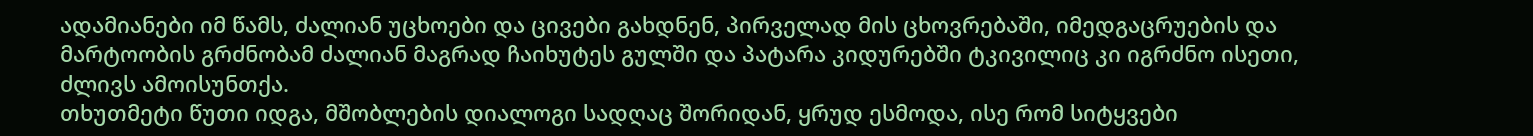ადამიანები იმ წამს, ძალიან უცხოები და ცივები გახდნენ, პირველად მის ცხოვრებაში, იმედგაცრუების და მარტოობის გრძნობამ ძალიან მაგრად ჩაიხუტეს გულში და პატარა კიდურებში ტკივილიც კი იგრძნო ისეთი, ძლივს ამოისუნთქა.
თხუთმეტი წუთი იდგა, მშობლების დიალოგი სადღაც შორიდან, ყრუდ ესმოდა, ისე რომ სიტყვები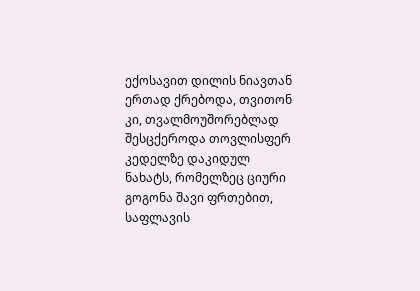ექოსავით დილის ნიავთან ერთად ქრებოდა, თვითონ კი, თვალმოუშორებლად შესცქეროდა თოვლისფერ კედელზე დაკიდულ ნახატს, რომელზეც ციური გოგონა შავი ფრთებით, საფლავის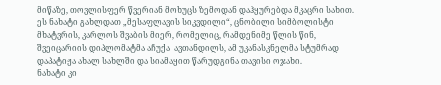მიწაზე, თოვლისფერ წვერიან მოხუცს ზემოდან დაჰყურებდა მკაცრი სახით. ეს ნახატი გახლდათ „მესაფლავის სიკვდილი“, ცნობილი სიმბოლისტი მხატვრის, კარლოს შვაბის მიერ, რომელიც, რამდენიმე წლის წინ, შვეიცარიის დიპლომატმა აჩუქა  ავთანდილს, ამ უკანასკნელმა სტუმრად დაპატიჟა ახალ სახლში და სიამაყით წარუდგინა თავისი ოჯახი.
ნახატი კი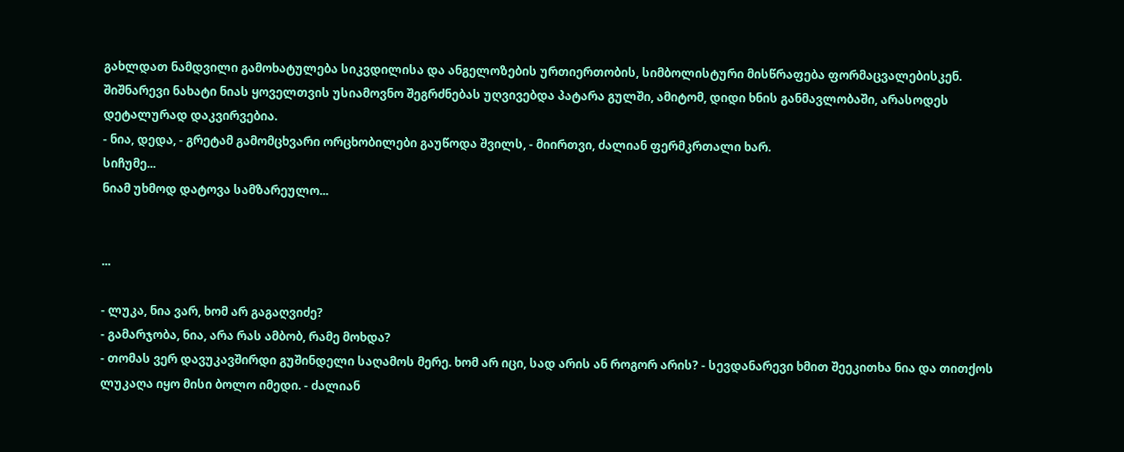გახლდათ ნამდვილი გამოხატულება სიკვდილისა და ანგელოზების ურთიერთობის, სიმბოლისტური მისწრაფება ფორმაცვალებისკენ. შიშნარევი ნახატი ნიას ყოველთვის უსიამოვნო შეგრძნებას უღვივებდა პატარა გულში, ამიტომ, დიდი ხნის განმავლობაში, არასოდეს დეტალურად დაკვირვებია.
- ნია, დედა, - გრეტამ გამომცხვარი ორცხობილები გაუწოდა შვილს, - მიირთვი, ძალიან ფერმკრთალი ხარ.
სიჩუმე...
ნიამ უხმოდ დატოვა სამზარეულო...


...

- ლუკა, ნია ვარ, ხომ არ გაგაღვიძე?
- გამარჯობა, ნია, არა რას ამბობ, რამე მოხდა?
- თომას ვერ დავუკავშირდი გუშინდელი საღამოს მერე. ხომ არ იცი, სად არის ან როგორ არის? - სევდანარევი ხმით შეეკითხა ნია და თითქოს ლუკაღა იყო მისი ბოლო იმედი. - ძალიან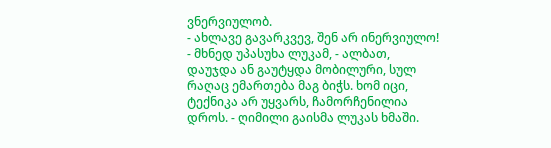ვნერვიულობ.
- ახლავე გავარკვევ, შენ არ ინერვიულო! - მხნედ უპასუხა ლუკამ, - ალბათ, დაუჯდა ან გაუტყდა მობილური, სულ რაღაც ემართება მაგ ბიჭს. ხომ იცი, ტექნიკა არ უყვარს, ჩამორჩენილია დროს. - ღიმილი გაისმა ლუკას ხმაში.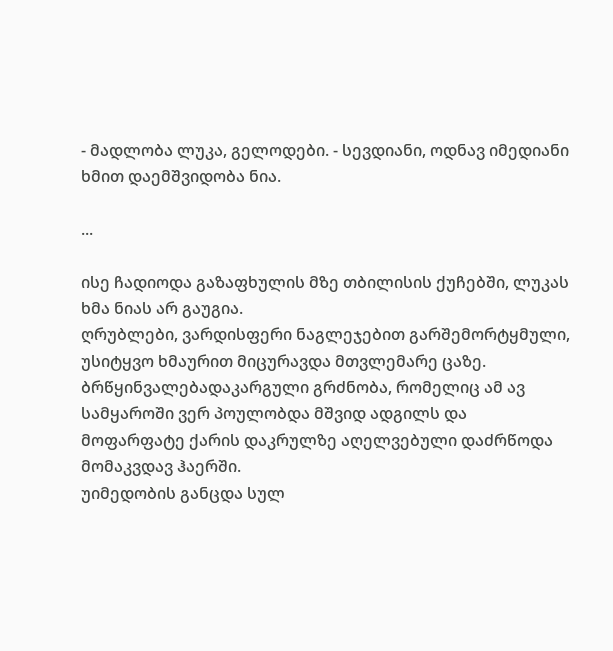- მადლობა ლუკა, გელოდები. - სევდიანი, ოდნავ იმედიანი ხმით დაემშვიდობა ნია.

...

ისე ჩადიოდა გაზაფხულის მზე თბილისის ქუჩებში, ლუკას ხმა ნიას არ გაუგია.
ღრუბლები, ვარდისფერი ნაგლეჯებით გარშემორტყმული, უსიტყვო ხმაურით მიცურავდა მთვლემარე ცაზე.
ბრწყინვალებადაკარგული გრძნობა, რომელიც ამ ავ სამყაროში ვერ პოულობდა მშვიდ ადგილს და მოფარფატე ქარის დაკრულზე აღელვებული დაძრწოდა მომაკვდავ ჰაერში.
უიმედობის განცდა სულ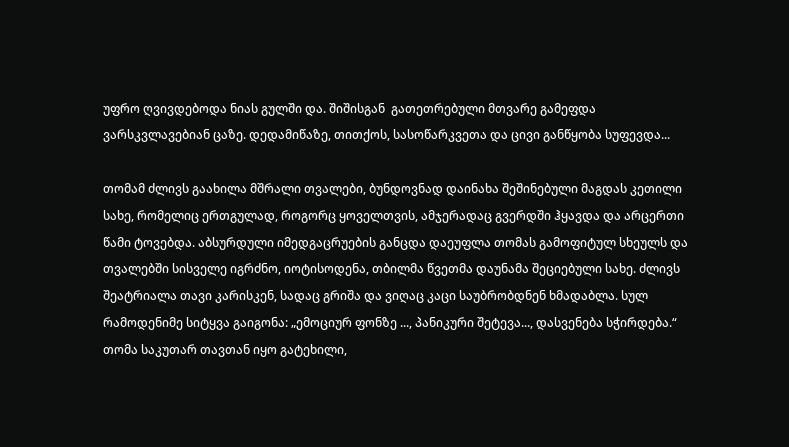უფრო ღვივდებოდა ნიას გულში და. შიშისგან  გათეთრებული მთვარე გამეფდა ვარსკვლავებიან ცაზე. დედამიწაზე, თითქოს, სასოწარკვეთა და ცივი განწყობა სუფევდა...

თომამ ძლივს გაახილა მშრალი თვალები, ბუნდოვნად დაინახა შეშინებული მაგდას კეთილი სახე, რომელიც ერთგულად, როგორც ყოველთვის, ამჯერადაც გვერდში ჰყავდა და არცერთი წამი ტოვებდა. აბსურდული იმედგაცრუების განცდა დაეუფლა თომას გამოფიტულ სხეულს და თვალებში სისველე იგრძნო, იოტისოდენა, თბილმა წვეთმა დაუნამა შეციებული სახე. ძლივს შეატრიალა თავი კარისკენ, სადაც გრიშა და ვიღაც კაცი საუბრობდნენ ხმადაბლა. სულ რამოდენიმე სიტყვა გაიგონა: „ემოციურ ფონზე ..., პანიკური შეტევა..., დასვენება სჭირდება.“
თომა საკუთარ თავთან იყო გატეხილი,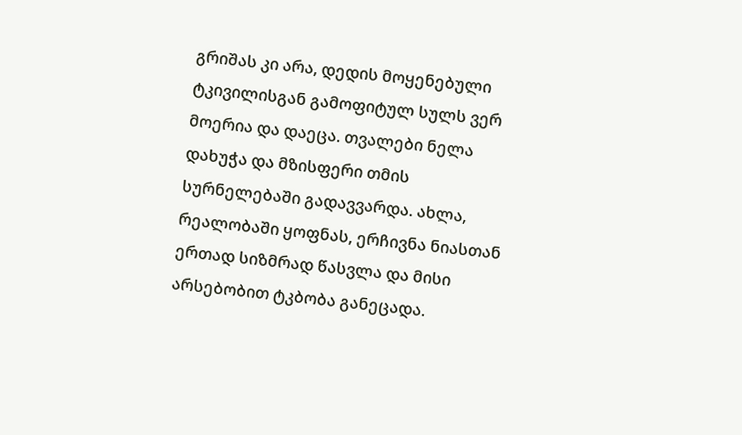გრიშას კი არა, დედის მოყენებული ტკივილისგან გამოფიტულ სულს ვერ მოერია და დაეცა. თვალები ნელა დახუჭა და მზისფერი თმის სურნელებაში გადავვარდა. ახლა, რეალობაში ყოფნას, ერჩივნა ნიასთან ერთად სიზმრად წასვლა და მისი არსებობით ტკბობა განეცადა.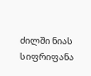ძილში ნიას სიფრიფანა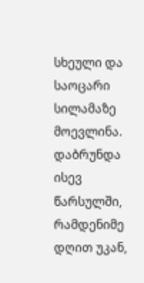სხეული და საოცარი სილამაზე მოევლინა. დაბრუნდა ისევ წარსულში, რამდენიმე დღით უკან,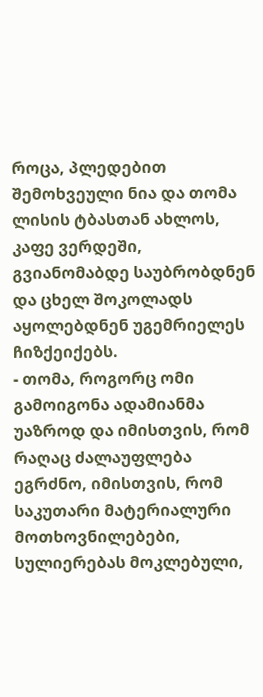როცა, პლედებით შემოხვეული ნია და თომა ლისის ტბასთან ახლოს, კაფე ვერდეში, გვიანომაბდე საუბრობდნენ და ცხელ შოკოლადს აყოლებდნენ უგემრიელეს ჩიზქეიქებს.
- თომა, როგორც ომი გამოიგონა ადამიანმა უაზროდ და იმისთვის, რომ რაღაც ძალაუფლება ეგრძნო, იმისთვის, რომ საკუთარი მატერიალური მოთხოვნილებები, სულიერებას მოკლებული,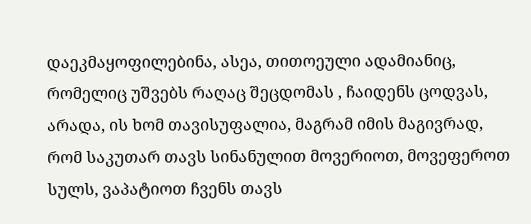დაეკმაყოფილებინა, ასეა, თითოეული ადამიანიც, რომელიც უშვებს რაღაც შეცდომას , ჩაიდენს ცოდვას, არადა, ის ხომ თავისუფალია, მაგრამ იმის მაგივრად, რომ საკუთარ თავს სინანულით მოვერიოთ, მოვეფეროთ სულს, ვაპატიოთ ჩვენს თავს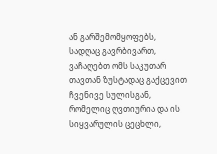ან გარშემომყოფებს, სადღაც გავრბივართ, ვაჩაღებთ ომს საკუთარ თავთან ზუსტადაც გაქცევით ჩვენივე სულისგან, რომელიც ღვთიურია და ის სიყვარულის ცეცხლი,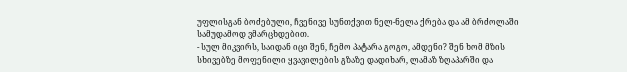უფლისგან ბოძებული, ჩვენივე სუნთქვით ნელ-ნელა ქრება და ამ ბრძოლაში სამუდამოდ ვმარცხდებით.
- სულ მიკვირს, საიდან იცი შენ, ჩემო პატარა გოგო, ამდენი? შენ ხომ მზის სხივებზე მოფენილი ყვავილების გზაზე დადიხარ, ლამაზ ზღაპარში და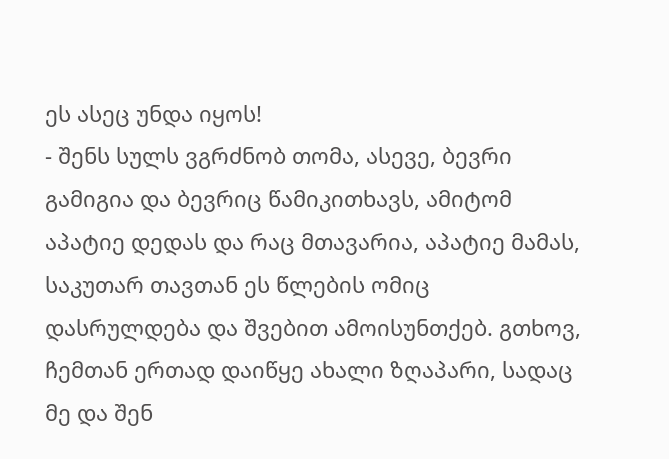ეს ასეც უნდა იყოს!
- შენს სულს ვგრძნობ თომა, ასევე, ბევრი გამიგია და ბევრიც წამიკითხავს, ამიტომ აპატიე დედას და რაც მთავარია, აპატიე მამას,  საკუთარ თავთან ეს წლების ომიც დასრულდება და შვებით ამოისუნთქებ. გთხოვ, ჩემთან ერთად დაიწყე ახალი ზღაპარი, სადაც მე და შენ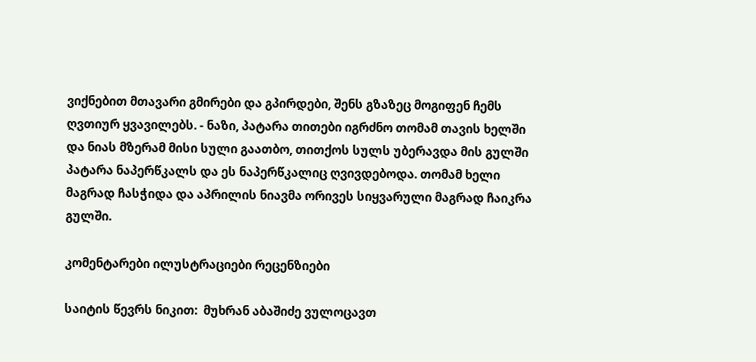ვიქნებით მთავარი გმირები და გპირდები, შენს გზაზეც მოგიფენ ჩემს ღვთიურ ყვავილებს. - ნაზი, პატარა თითები იგრძნო თომამ თავის ხელში და ნიას მზერამ მისი სული გაათბო, თითქოს სულს უბერავდა მის გულში პატარა ნაპერწკალს და ეს ნაპერწკალიც ღვივდებოდა. თომამ ხელი მაგრად ჩასჭიდა და აპრილის ნიავმა ორივეს სიყვარული მაგრად ჩაიკრა გულში.

კომენტარები ილუსტრაციები რეცენზიები

საიტის წევრს ნიკით:  მუხრან აბაშიძე ვულოცავთ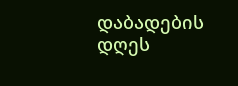დაბადების დღეს